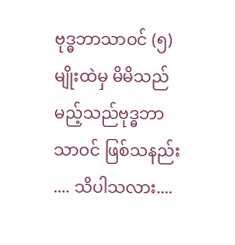ဗုဒ္ဓဘာသာဝင် (၅)မျိုးထဲမှ မိမိသည် မည့်သည်ဗုဒ္ဓဘာသာဝင် ဖြစ်သနည်း .... သိပါသလား....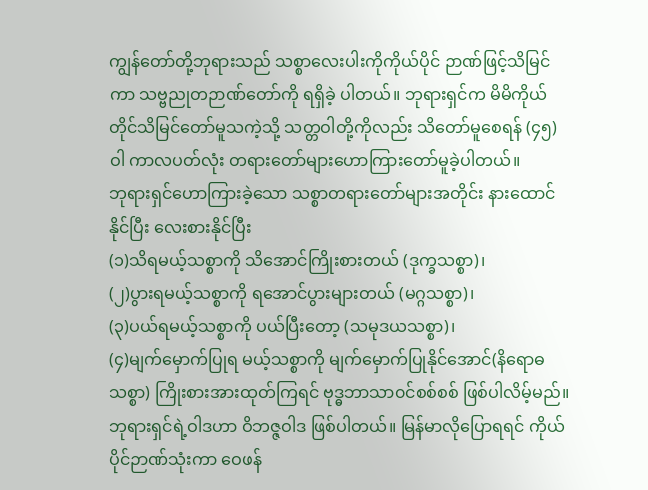ကျွန်တော်တို့ဘုရားသည် သစ္စာလေးပါးကိုကိုယ်ပိုင် ဉာဏ်ဖြင့်သိမြင်ကာ သဗ္ဗညုတဉာဏ်တော်ကို ရရှိခဲ့ ပါတယ်။ ဘုရားရှင်က မိမိကိုယ် တိုင်သိမြင်တော်မူသကဲ့သို့ သတ္တဝါတို့ကိုလည်း သိတော်မူစေရန် (၄၅)ဝါ ကာလပတ်လုံး တရားတော်များဟောကြားတော်မူခဲ့ပါတယ်။
ဘုရားရှင်ဟောကြားခဲ့သော သစ္စာတရားတော်များအတိုင်း နားထောင်နိုင်ပြီး လေးစားနိုင်ပြီး
(၁)သိရမယ့်သစ္စာကို သိအောင်ကြိုးစားတယ် (ဒုက္ခသစ္စာ)၊
(၂)ပွားရမယ့်သစ္စာကို ရအောင်ပွားများတယ် (မဂ္ဂသစ္စာ)၊
(၃)ပယ်ရမယ့်သစ္စာကို ပယ်ပြီးတော့ (သမုဒယသစ္စာ)၊
(၄)မျက်မှောက်ပြုရ မယ့်သစ္စာကို မျက်မှောက်ပြုနိုင်အောင်(နိရောဓသစ္စာ) ကြိုးစားအားထုတ်ကြရင် ဗုဒ္ဓဘာသာ၀င်စစ်စစ် ဖြစ်ပါလိမ့်မည်။
ဘုရားရှင်ရဲ့ဝါဒဟာ ဝိဘဇ္ဇဝါဒ ဖြစ်ပါတယ်။ မြန်မာလိုပြောရရင် ကိုယ်ပိုင်ဉာဏ်သုံးကာ ဝေဖန်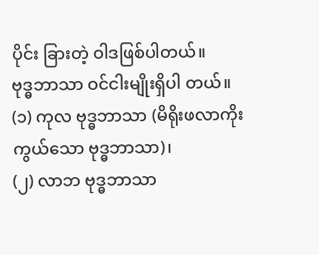ပိုင်း ခြားတဲ့ ဝါဒဖြစ်ပါတယ်။
ဗုဒ္ဓဘာသာ ဝင်ငါးမျိုးရှိပါ တယ်။
(၁) ကုလ ဗုဒ္ဓဘာသာ (မိရိုးဖလာကိုးကွယ်သော ဗုဒ္ဓဘာသာ)၊
(၂) လာဘ ဗုဒ္ဓဘာသာ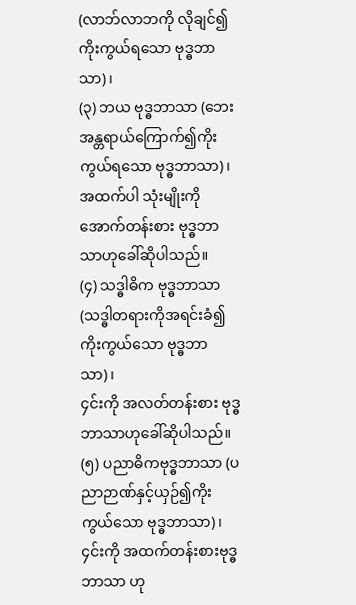(လာဘ်လာဘကို လိုချင်၍ကိုးကွယ်ရသော ဗုဒ္ဓဘာသာ)၊
(၃) ဘယ ဗုဒ္ဓဘာသာ (ဘေးအန္တရာယ်ကြောက်၍ကိုးကွယ်ရသော ဗုဒ္ဓဘာသာ)၊
အထက်ပါ သုံးမျိုးကို အောက်တန်းစား ဗုဒ္ဓဘာသာဟုခေါ်ဆိုပါသည်။
(၄) သဒ္ဓါဓိက ဗုဒ္ဓဘာသာ (သဒ္ဓါတရားကိုအရင်းခံ၍ကိုးကွယ်သော ဗုဒ္ဓဘာသာ)၊
၄င်းကို အလတ်တန်းစား ဗုဒ္ဓဘာသာဟုခေါ်ဆိုပါသည်။
(၅) ပညာဓိကဗုဒ္ဓဘာသာ (ပညာဉာဏ်နှင့်ယှဉ်၍ကိုးကွယ်သော ဗုဒ္ဓဘာသာ)၊
၄င်းကို အထက်တန်းစားဗုဒ္ဓဘာသာ ဟု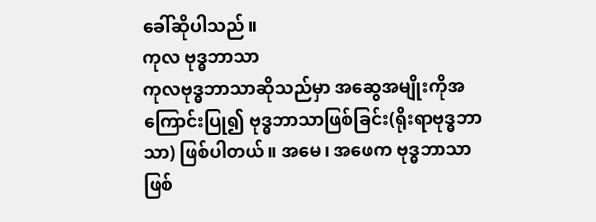ခေါ်ဆိုပါသည်။
ကုလ ဗုဒ္ဓဘာသာ
ကုလဗုဒ္ဓဘာသာဆိုသည်မှာ အဆွေအမျိုးကိုအကြောင်းပြု၍ ဗုဒ္ဓဘာသာဖြစ်ခြင်း(ရိုးရာဗုဒ္ဓဘာသာ) ဖြစ်ပါတယ်။ အမေ၊ အဖေက ဗုဒ္ဓဘာသာဖြစ်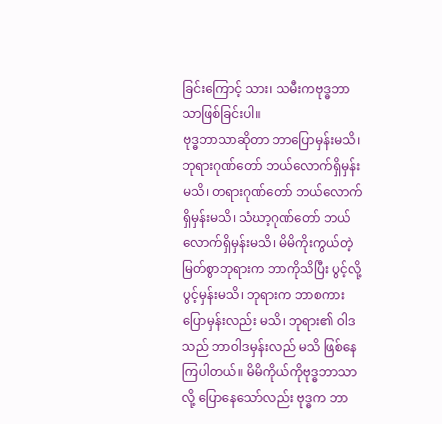ခြင်းကြောင့် သား၊ သမီးကဗုဒ္ဓဘာသာဖြစ်ခြင်းပါ။
ဗုဒ္ဓဘာသာဆိုတာ ဘာပြောမှန်းမသိ၊ ဘုရားဂုဏ်တော် ဘယ်လောက်ရှိမှန်းမသိ၊ တရားဂုဏ်တော် ဘယ်လောက်ရှိမှန်းမသိ၊ သံဃာ့ဂုဏ်တော် ဘယ်လောက်ရှိမှန်းမသိ၊ မိမိကိုးကွယ်တဲ့ မြတ်စွာဘုရားက ဘာကိုသိပြီး ပွင့်လို့ ပွင့်မှန်းမသိ၊ ဘုရားက ဘာစကားပြောမှန်းလည်း မသိ၊ ဘုရား၏ ဝါဒသည် ဘာဝါဒမှန်းလည် မသိ ဖြစ်နေကြပါတယ်။ မိမိကိုယ်ကိုဗုဒ္ဓဘာသာလို့ ပြောနေသော်လည်း ဗုဒ္ဓက ဘာ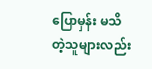ပြောမှန်း မသိတဲ့သူများလည်း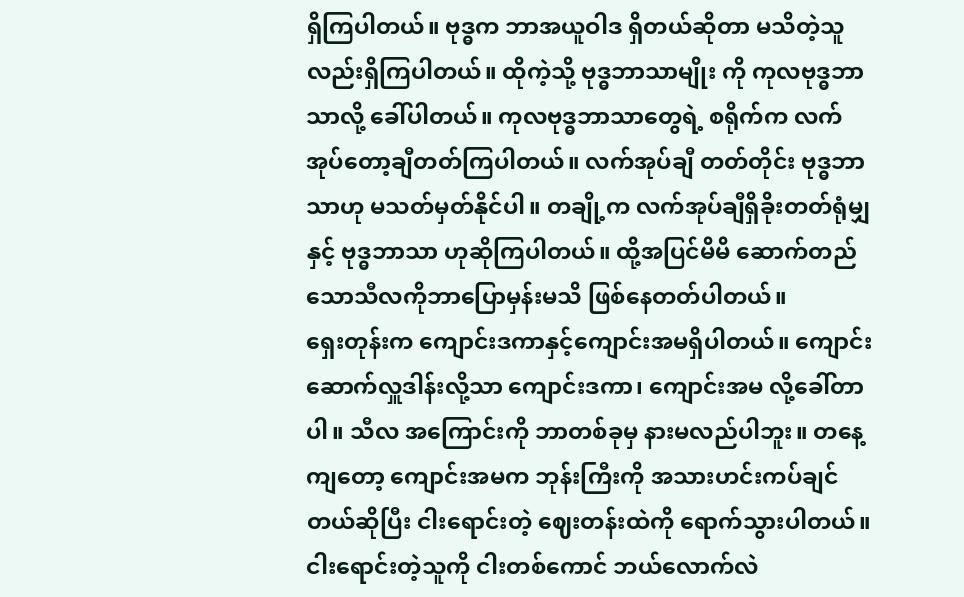ရှိကြပါတယ်။ ဗုဒ္ဓက ဘာအယူဝါဒ ရှိတယ်ဆိုတာ မသိတဲ့သူလည်းရှိကြပါတယ်။ ထိုကဲ့သို့ ဗုဒ္ဓဘာသာမျိုး ကို ကုလဗုဒ္ဓဘာသာလို့ ခေါ်ပါတယ်။ ကုလဗုဒ္ဓဘာသာတွေရဲ့ စရိုက်က လက်အုပ်တော့ချီတတ်ကြပါတယ်။ လက်အုပ်ချီ တတ်တိုင်း ဗုဒ္ဓဘာသာဟု မသတ်မှတ်နိုင်ပါ။ တချို့က လက်အုပ်ချီရှိခိုးတတ်ရုံမျှနှင့် ဗုဒ္ဓဘာသာ ဟုဆိုကြပါတယ်။ ထို့အပြင်မိမိ ဆောက်တည် သောသီလကိုဘာပြောမှန်းမသိ ဖြစ်နေတတ်ပါတယ်။
ရှေးတုန်းက ကျောင်းဒကာနှင့်ကျောင်းအမရှိပါတယ်။ ကျောင်းဆောက်လှူဒါန်းလို့သာ ကျောင်းဒကာ၊ ကျောင်းအမ လို့ခေါ်တာပါ။ သီလ အကြောင်းကို ဘာတစ်ခုမှ နားမလည်ပါဘူး။ တနေ့ကျတော့ ကျောင်းအမက ဘုန်းကြီးကို အသားဟင်းကပ်ချင်တယ်ဆိုပြီး ငါးရောင်းတဲ့ ဈေးတန်းထဲကို ရောက်သွားပါတယ်။ ငါးရောင်းတဲ့သူကို ငါးတစ်ကောင် ဘယ်လောက်လဲ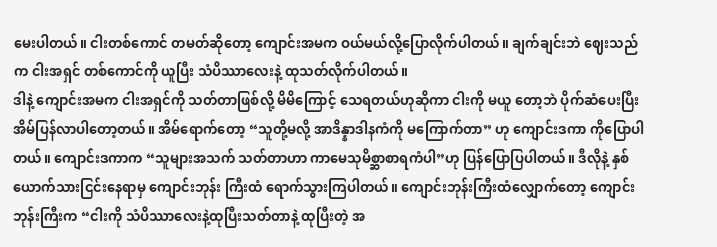မေးပါတယ်။ ငါးတစ်ကောင် တမတ်ဆိုတော့ ကျောင်းအမက ဝယ်မယ်လို့ပြောလိုက်ပါတယ်။ ချက်ချင်းဘဲ ဈေးသည်က ငါးအရှင် တစ်ကောင်ကို ယူပြီး သံပိဿာလေးနဲ့ ထုသတ်လိုက်ပါတယ်။
ဒါနဲ့ ကျောင်းအမက ငါးအရှင်ကို သတ်တာဖြစ်လို့ မိမိကြောင့် သေရတယ်ဟုဆိုကာ ငါးကို မယူ တော့ဘဲ ပိုက်ဆံပေးပြီး အိမ်ပြန်လာပါတော့တယ်။ အိမ်ရောက်တော့ “သူတို့မလို့ အာဒိန္နာဒါနကံကို မကြောက်တာ” ဟု ကျောင်းဒကာ ကိုပြောပါတယ်။ ကျောင်းဒကာက “သူများအသက် သတ်တာဟာ ကာမေသုမိစ္ဆာစာရကံပါ”ဟု ပြန်ပြောပြပါတယ်။ ဒီလိုနဲ့ နှစ်ယောက်သားငြင်းနေရာမှ ကျောင်းဘုန်း ကြီးထံ ရောက်သွားကြပါတယ်။ ကျောင်းဘုန်းကြီးထံလျှောက်တော့ ကျောင်းဘုန်းကြီးက “ငါးကို သံပိဿာလေးနဲ့ထုပြီးသတ်တာနဲ့ ထုပြီးတဲ့ အ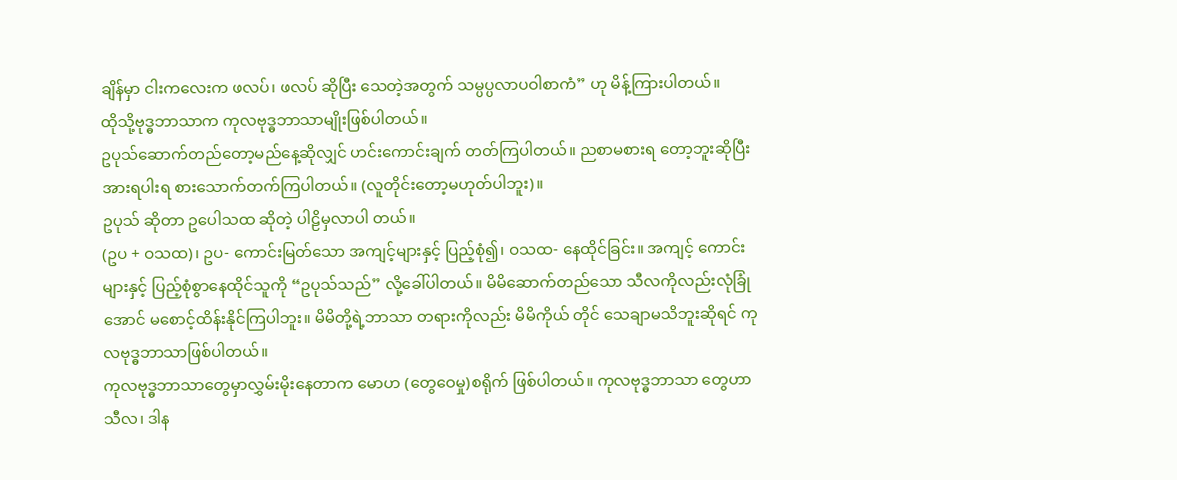ချိန်မှာ ငါးကလေးက ဖလပ်၊ ဖလပ် ဆိုပြီး သေတဲ့အတွက် သမ္ပပ္ပလာပဝါစာကံ” ဟု မိန့်ကြားပါတယ်။
ထိုသို့ဗုဒ္ဓဘာသာက ကုလဗုဒ္ဓဘာသာမျိုးဖြစ်ပါတယ်။
ဥပုသ်ဆောက်တည်တော့မည်နေ့ဆိုလျှင် ဟင်းကောင်းချက် တတ်ကြပါတယ်။ ညစာမစားရ တော့ဘူးဆိုပြီး အားရပါးရ စားသောက်တက်ကြပါတယ်။ (လူတိုင်းတော့မဟုတ်ပါဘူး)။
ဥပုသ် ဆိုတာ ဥပေါသထ ဆိုတဲ့ ပါဠိမှလာပါ တယ်။
(ဥပ + ဝသထ)၊ ဥပ- ကောင်းမြတ်သော အကျင့်များနှင့် ပြည့်စုံ၍၊ ဝသထ- နေထိုင်ခြင်း။ အကျင့် ကောင်းများနှင့် ပြည့်စုံစွာနေထိုင်သူကို “ဥပုသ်သည်” လို့ခေါ်ပါတယ်။ မိမိဆောက်တည်သော သီလကိုလည်းလုံခြုံအောင် မစောင့်ထိန်းနိုင်ကြပါဘူး။ မိမိတို့ရဲ့ဘာသာ တရားကိုလည်း မိမိကိုယ် တိုင် သေချာမသိဘူးဆိုရင် ကုလဗုဒ္ဓဘာသာဖြစ်ပါတယ်။
ကုလဗုဒ္ဓဘာသာတွေမှာလွှမ်းမိုးနေတာက မောဟ (တွေဝေမှု)စရိုက် ဖြစ်ပါတယ်။ ကုလဗုဒ္ဓဘာသာ တွေဟာ သီလ၊ ဒါန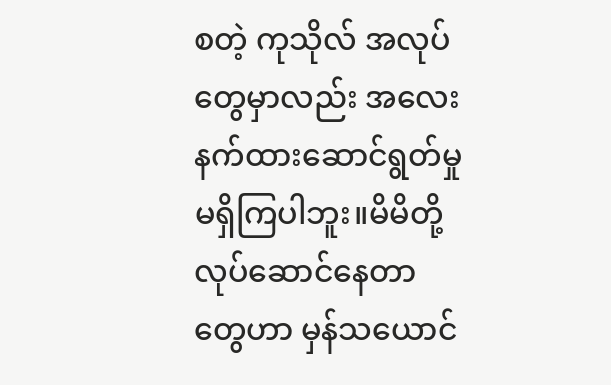စတဲ့ ကုသိုလ် အလုပ်တွေမှာလည်း အလေးနက်ထားဆောင်ရွတ်မှု မရှိကြပါဘူး။မိမိတို့ လုပ်ဆောင်နေတာတွေဟာ မှန်သယောင်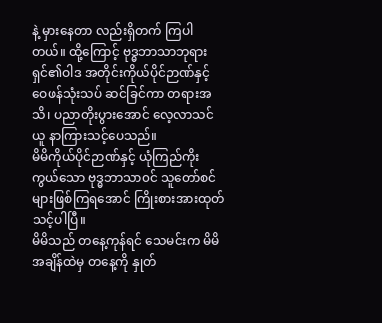နဲ့ မှားနေတာ လည်းရှိတက် ကြပါတယ်။ ထို့ကြောင့် ဗုဒ္ဓဘာသာဘုရားရှင်၏ဝါဒ အတိုင်းကိုယ်ပိုင်ဉာဏ်နှင့် ဝေဖန်သုံးသပ် ဆင်ခြင်ကာ တရားအသိ၊ ပညာတိုးပွားအောင် လေ့လာသင်ယူ နာကြားသင့်ပေသည်။
မိမိကိုယ်ပိုင်ဉာဏ်နှင့် ယုံကြည်ကိုးကွယ်သော ဗုဒ္ဓဘာသာ၀င် သူတော်စင်များဖြစ်ကြရအောင် ကြိုးစားအားထုတ် သင့်ပါပြီ။
မိမိသည် တနေ့ကုန်ရင် သေမင်းက မိမိအချိန်ထဲမှ တနေ့ကို နှုတ်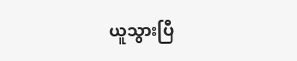ယူသွားပြီ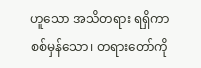ဟူသော အသိတရား ရရှိကာ စစ်မှန်သော၊ တရားတော်ကို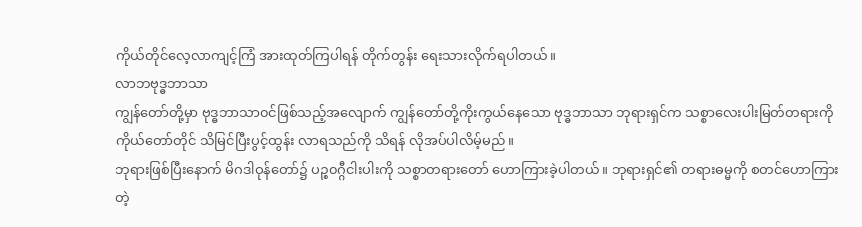ကိုယ်တိုင်လေ့လာကျင့်ကြံ အားထုတ်ကြပါရန် တိုက်တွန်း ရေးသားလိုက်ရပါတယ်။
လာဘဗုဒ္ဓဘာသာ
ကျွန်တော်တို့မှာ ဗုဒ္ဓဘာသာ၀င်ဖြစ်သည့်အလျောက် ကျွန်တော်တို့ကိုးကွယ်နေသော ဗုဒ္ဓဘာသာ ဘုရားရှင်က သစ္စာလေးပါးမြတ်တရားကို ကိုယ်တော်တိုင် သိမြင်ပြီးပွင့်ထွန်း လာရသည်ကို သိရန် လိုအပ်ပါလိမ့်မည်။
ဘုရားဖြစ်ပြီးနောက် မိဂဒါဝုန်တော်၌ ပဉ္စ၀ဂ္ဂီငါးပါးကို သစ္စာတရားတော် ဟောကြားခဲ့ပါတယ်။ ဘုရားရှင်၏ တရားဓမ္မကို စတင်ဟောကြားတဲ့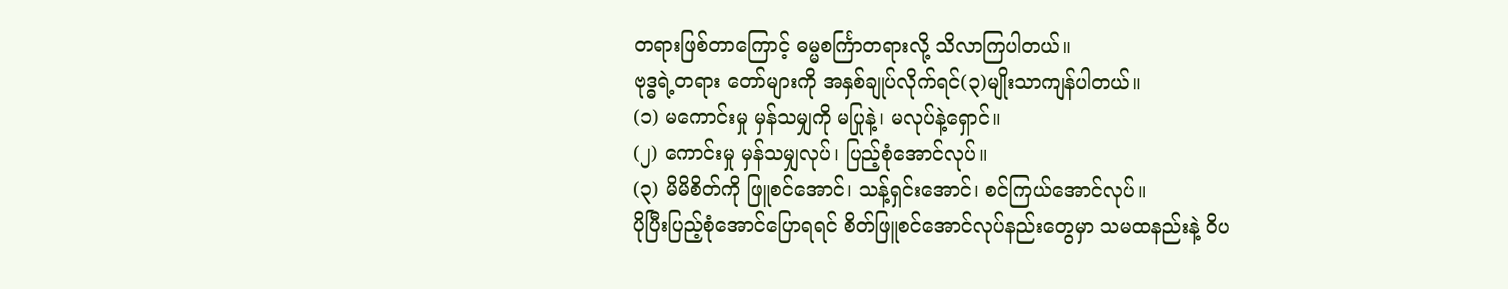တရားဖြစ်တာကြောင့် ဓမ္မစင်္ကြာတရားလို့ သိလာကြပါတယ်။
ဗုဒ္ဓရဲ့တရား တော်များကို အနှစ်ချုပ်လိုက်ရင်(၃)မျိုးသာကျန်ပါတယ်။
(၁) မကောင်းမှု မှန်သမျှကို မပြုနဲ့၊ မလုပ်နဲ့ရှောင်။
(၂) ကောင်းမှု မှန်သမျှလုပ်၊ ပြည့်စုံအောင်လုပ်။
(၃) မိမိစိတ်ကို ဖြူစင်အောင်၊ သန့်ရှင်းအောင်၊ စင်ကြယ်အောင်လုပ်။
ပိုပြီးပြည့်စုံအောင်ပြောရရင် စိတ်ဖြူစင်အောင်လုပ်နည်းတွေမှာ သမထနည်းနဲ့ ဝိပ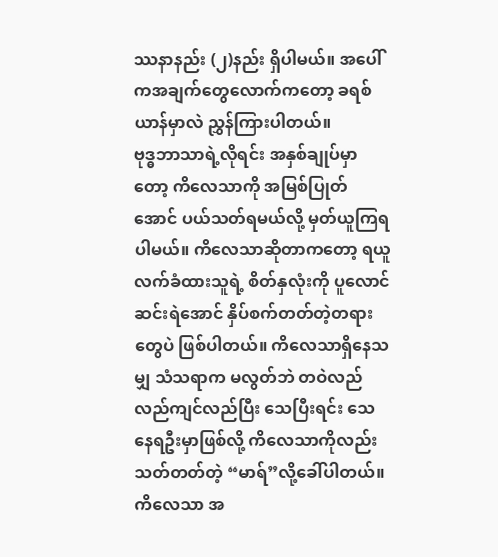ဿနာနည်း (၂)နည်း ရှိပါမယ်။ အပေါ်ကအချက်တွေလောက်ကတော့ ခရစ်ယာန်မှာလဲ ညွှန်ကြားပါတယ်။
ဗုဒ္ဓဘာသာရဲ့လိုရင်း အနှစ်ချုပ်မှာတော့ ကိလေသာကို အမြစ်ပြုတ်အောင် ပယ်သတ်ရမယ်လို့ မှတ်ယူကြရ ပါမယ်။ ကိလေသာဆိုတာကတော့ ရယူလက်ခံထားသူရဲ့ စိတ်နှလုံးကို ပူလောင် ဆင်းရဲအောင် နှိပ်စက်တတ်တဲ့တရားတွေပဲ ဖြစ်ပါတယ်။ ကိလေသာရှိနေသမျှ သံသရာက မလွတ်ဘဲ တဝဲလည်လည်ကျင်လည်ပြီး သေပြီးရင်း သေနေရဦးမှာဖြစ်လို့ ကိလေသာကိုလည်း သတ်တတ်တဲ့ “မာရ်”လို့ခေါ်ပါတယ်။
ကိလေသာ အ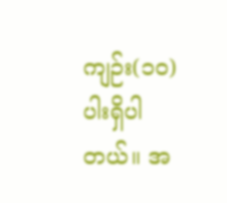ကျဉ်း(၁၀)ပါးရှိပါတယ်။ အ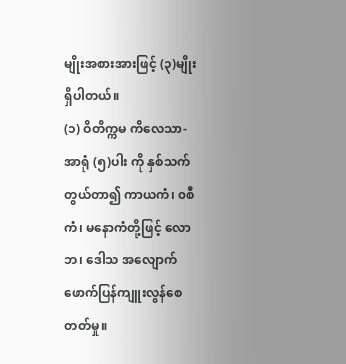မျိုးအစားအားဖြင့် (၃)မျိုးရှိပါတယ်။
(၁) ဝိတိက္ကမ ကိလေသာ- အာရုံ (၅)ပါး ကို နှစ်သက်တွယ်တာ၍ ကာယကံ၊ ၀စီကံ၊ မနောကံတို့ဖြင့် လောဘ၊ ဒေါသ အလျောက်ဖောက်ပြန်ကျူးလွန်စေတတ်မှု။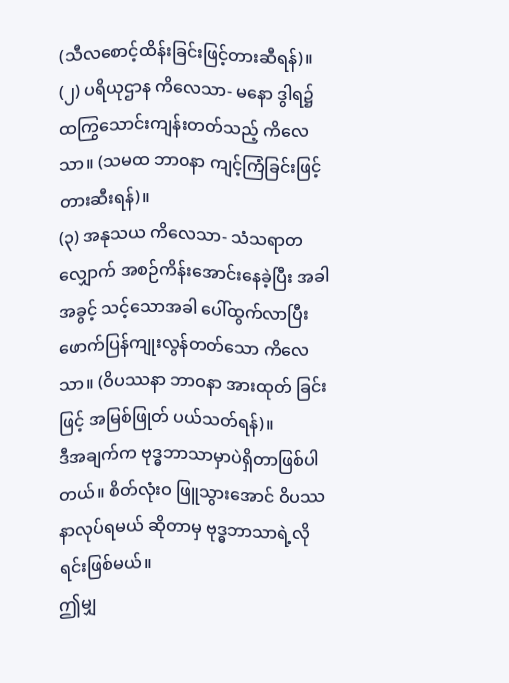(သီလစောင့်ထိန်းခြင်းဖြင့်တားဆီရန်)။
(၂) ပရိယုဌာန ကိလေသာ- မနော ဒွါရ၌ ထကြွသောင်းကျန်းတတ်သည့် ကိလေသာ။ (သမထ ဘာ၀နာ ကျင့်ကြံခြင်းဖြင့် တားဆီးရန်)။
(၃) အနုသယ ကိလေသာ- သံသရာတလျှောက် အစဉ်ကိန်းအောင်းနေခဲ့ပြီး အခါအခွင့် သင့်သောအခါ ပေါ်ထွက်လာပြီး ဖောက်ပြန်ကျုးလွန်တတ်သော ကိလေသာ။ (ဝိပဿနာ ဘာဝနာ အားထုတ် ခြင်းဖြင့် အမြစ်ဖြုတ် ပယ်သတ်ရန်)။
ဒီအချက်က ဗုဒ္ဓဘာသာမှာပဲရှိတာဖြစ်ပါတယ်။ စိတ်လုံးဝ ဖြူသွားအောင် ဝိပဿနာလုပ်ရမယ် ဆိုတာမှ ဗုဒ္ဓဘာသာရဲ့လိုရင်းဖြစ်မယ်။
ဤမျှ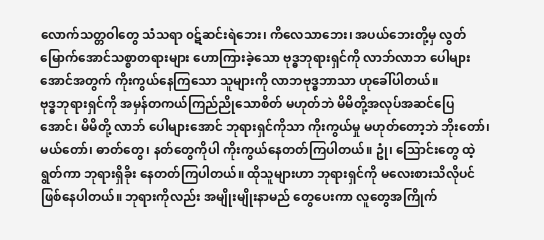လောက်သတ္တဝါတွေ သံသရာ ၀ဋ်ဆင်းရဲဘေး၊ ကိလေသာဘေး၊ အပယ်ဘေးတို့မှ လွတ် မြောက်အောင်သစ္စာတရားများ ဟောကြားခဲ့သော ဗုဒ္ဓဘုရားရှင်ကို လာဘ်လာဘ ပေါများ အောင်အတွက် ကိုးကွယ်နေကြသော သူများကို လာဘဗုဒ္ဓဘာသာ ဟုခေါ်ပါတယ်။
ဗုဒ္ဓဘုရားရှင်ကို အမှန်တကယ်ကြည်ညိုသောစိတ် မဟုတ်ဘဲ မိမိတို့အလုပ်အဆင်ပြေအောင်၊ မိမိတို့ လာဘ် ပေါများအောင် ဘုရားရှင်ကိုသာ ကိုးကွယ်မှု မဟုတ်တော့ဘဲ ဘိုးတော်၊ မယ်တော်၊ ဓာတ်တွေ၊ နတ်တွေကိုပါ ကိုးကွယ်နေတတ်ကြပါတယ်။ ဥုံ၊ သြောင်းတွေ ထဲ့ရွတ်ကာ ဘုရားရှိခိုး နေတတ်ကြပါတယ်။ ထိုသူများဟာ ဘုရားရှင်ကို မလေးစားသိလိုပင်ဖြစ်နေပါတယ်။ ဘုရားကိုလည်း အမျိုးမျိုးနာမည် တွေပေးကာ လူတွေအကြိုက်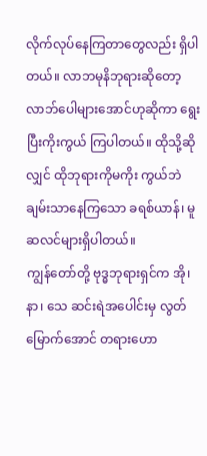လိုက်လုပ်နေကြတာတွေလည်း ရှိပါတယ်။ လာဘမုနိဘုရားဆိုတော့ လာဘ်ပေါများအောင်ဟုဆိုကာ ရွေးပြီးကိုးကွယ် ကြပါတယ်။ ထိုသို့ဆိုလျှင် ထိုဘုရားကိုမကိုး ကွယ်ဘဲ ချမ်းသာနေကြသော ခရစ်ယာန်၊ မူဆလင်များရှိပါတယ်။
ကျွန်တော်တို့ ဗုဒ္ဓဘုရားရှင်က အို၊ နာ၊ သေ ဆင်းရဲအပေါင်းမှ လွတ်မြောက်အောင် တရားဟော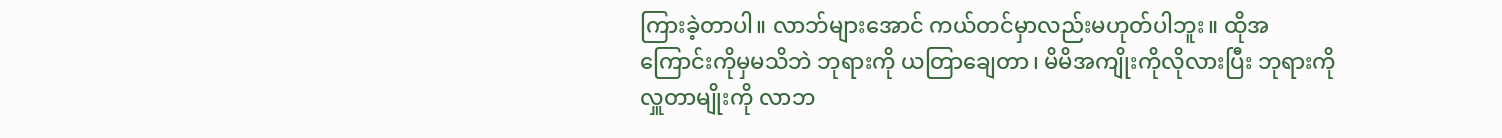ကြားခဲ့တာပါ။ လာဘ်များအောင် ကယ်တင်မှာလည်းမဟုတ်ပါဘူး။ ထိုအကြောင်းကိုမှမသိဘဲ ဘုရားကို ယတြာချေတာ၊ မိမိအကျိုးကိုလိုလားပြီး ဘုရားကိုလှူတာမျိုးကို လာဘ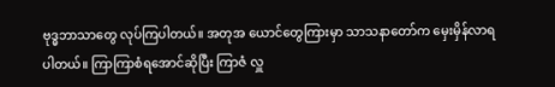ဗုဒ္ဓဘာသာတွေ လုပ်ကြပါတယ်။ အတုအ ယောင်တွေကြားမှာ သာသနာတော်က မှေးမှိန်လာရပါတယ်။ ကြာကြာစံရအောင်ဆိုပြီး ကြာဇံ လှူ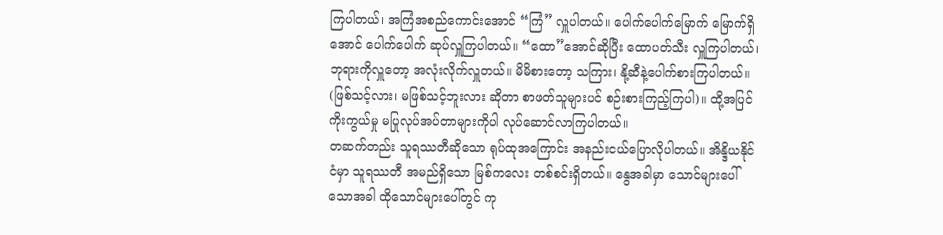ကြပါတယ်၊ အကြံအစည်ကောင်းအောင် “ကြံ” လှူပါတယ်။ ပေါက်ပေါက်မြောက် မြောက်ရှိအောင် ပေါက်ပေါက် ဆုပ်လှူကြပါတယ်။ “ထော”အောင်ဆိုပြီး ထောပတ်သီး လှူကြပါတယ်၊ ဘုရားကိုလှူတော့ အလုံးလိုက်လှူတယ်။ မိမိစားတော့ သကြား၊ နို့ဆီနဲ့ပေါက်စားကြပါတယ်။ (ဖြစ်သင့်လား၊ မဖြစ်သင့်ဘူးလား ဆိုတာ စာဖတ်သူများပင် စဉ်းစားကြည့်ကြပါ)။ ထို့အပြင် ကိုးကွယ်မှု မပြုလုပ်အပ်တာများကိုပါ လုပ်ဆောင်လာကြပါတယ်။
တဆက်တည်း သူရဿတီဆိုသော ရုပ်ထုအကြောင်း အနည်းငယ်ပြောလိုပါတယ်။ အိန္ဒိယနိုင်ငံမှာ သူရဿတီ အမည်ရှိသော မြစ်ကလေး တစ်စင်းရှိတယ်။ နွေအခါမှာ သောင်များပေါ်သောအခါ ထိုသောင်များပေါ်တွင် ကု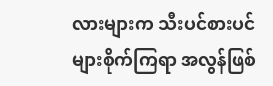လားများက သီးပင်စားပင်များစိုက်ကြရာ အလွန်ဖြစ်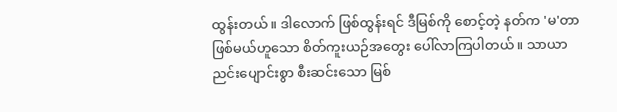ထွန်းတယ်။ ဒါလောက် ဖြစ်ထွန်းရင် ဒီမြစ်ကို စောင့်တဲ့ နတ်က 'မ'တာဖြစ်မယ်ဟူသော စိတ်ကူးယဉ်အတွေး ပေါ်လာကြပါတယ်။ သာယာညင်းပျောင်းစွာ စီးဆင်းသော မြစ်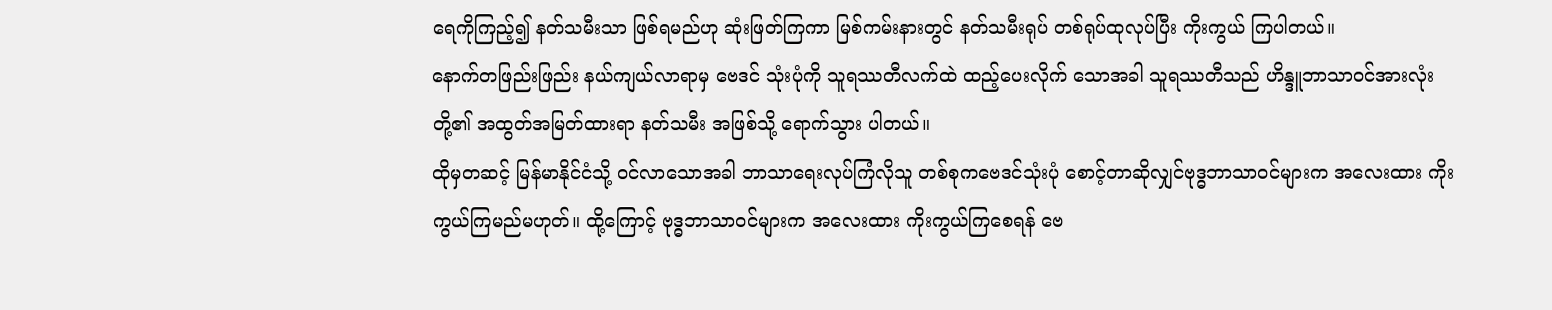ရေကိုကြည့်၍ နတ်သမီးသာ ဖြစ်ရမည်ဟု ဆုံးဖြတ်ကြကာ မြစ်ကမ်းနားတွင် နတ်သမီးရုပ် တစ်ရုပ်ထုလုပ်ပြီး ကိုးကွယ် ကြပါတယ်။
နောက်တဖြည်းဖြည်း နယ်ကျယ်လာရာမှ ဗေဒင် သုံးပုံကို သူရဿတီလက်ထဲ ထည့်ပေးလိုက် သောအခါ သူရဿတီသည် ဟိန္ဒူဘာသာ၀င်အားလုံးတို့၏ အထွတ်အမြတ်ထားရာ နတ်သမီး အဖြစ်သို့ ရောက်သွား ပါတယ်။
ထိုမှတဆင့် မြန်မာနိုင်ငံသို့ ၀င်လာသောအခါ ဘာသာရေးလုပ်ကြံလိုသူ တစ်စုကဗေဒင်သုံးပုံ စောင့်တာဆိုလျှင်ဗုဒ္ဓဘာသာ၀င်များက အလေးထား ကိုးကွယ်ကြမည်မဟုတ်။ ထို့ကြောင့် ဗုဒ္ဓဘာသာ၀င်များက အလေးထား ကိုးကွယ်ကြစေရန် ဗေ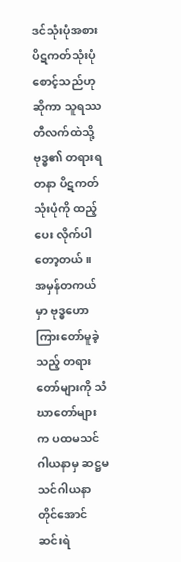ဒင်သုံးပုံအစား ပိဋကတ်သုံးပုံ စောင့်သည်ဟုဆိုကာ သူရဿတီလက်ထဲသို့ ဗုဒ္ဓ၏ တရားရတနာ ပိဋကတ်သုံးပုံကို ထည့်ပေး လိုက်ပါတော့တယ်။
အမှန်တကယ်မှာ ဗုဒ္ဓဟောကြားတော်မူခဲ့သည့် တရားတော်များကို သံဃာတော်များက ပထမသင်ဂါယနာမှ ဆဋ္ဌမသင်ဂါယနာတိုင်အောင် ဆင်းရဲ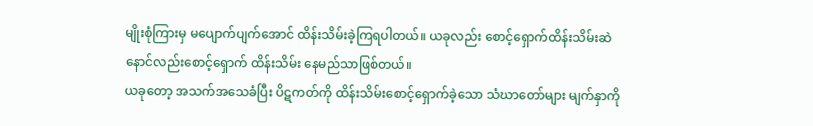မျိုးစုံကြားမှ မပျောက်ပျက်အောင် ထိန်းသိမ်းခဲ့ကြရပါတယ်။ ယခုလည်း စောင့်ရှောက်ထိန်းသိမ်းဆဲ နောင်လည်းစောင့်ရှောက် ထိန်းသိမ်း နေမည်သာဖြစ်တယ်။
ယခုတော့ အသက်အသေခံပြီး ပိဋကတ်ကို ထိန်းသိမ်းစောင့်ရှောက်ခဲ့သော သံဃာတော်များ မျက်နှာကို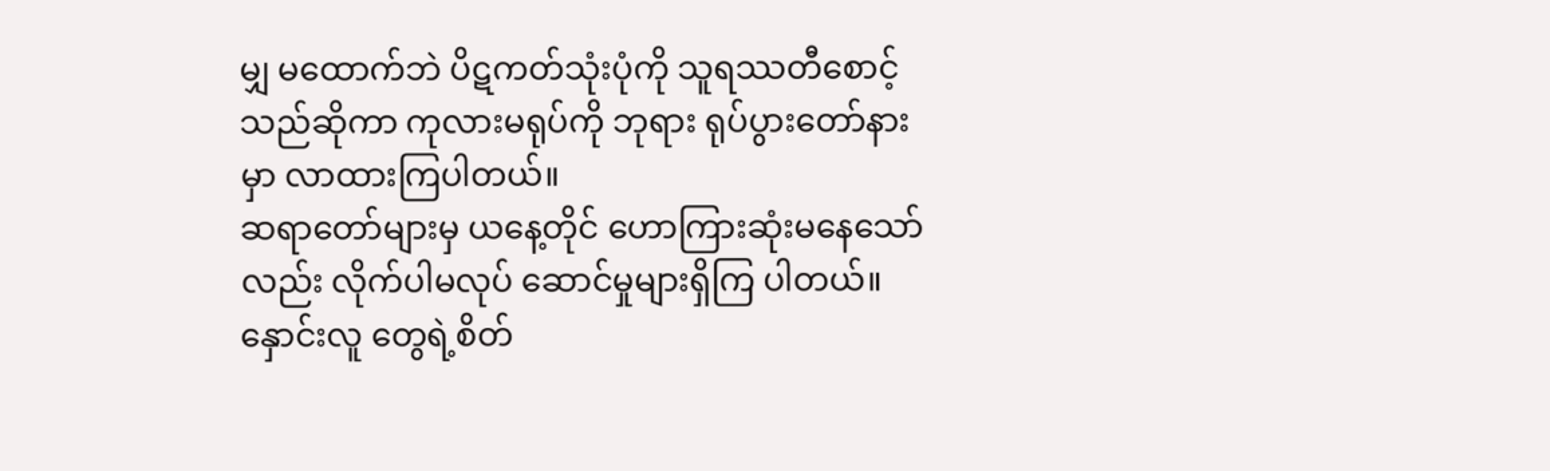မျှ မထောက်ဘဲ ပိဋကတ်သုံးပုံကို သူရဿတီစောင့်သည်ဆိုကာ ကုလားမရုပ်ကို ဘုရား ရုပ်ပွားတော်နားမှာ လာထားကြပါတယ်။
ဆရာတော်များမှ ယနေ့တိုင် ဟောကြားဆုံးမနေသော်လည်း လိုက်ပါမလုပ် ဆောင်မှုများရှိကြ ပါတယ်။ နှောင်းလူ တွေရဲ့စိတ်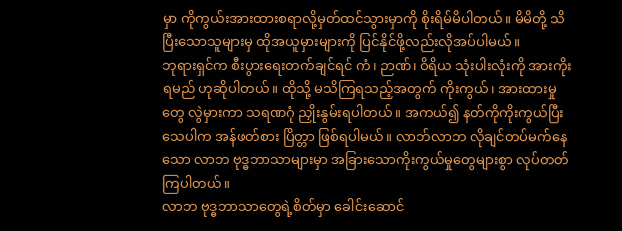မှာ ကိုကွယ်းအားထားစရာလို့မှတ်ထင်သွားမှာကို စိုးရိမ်မိပါတယ်။ မိမိတို့ သိပြီးသောသူများမှ ထိုအယူမှားများကို ပြင်နိုင်ဖို့လည်းလိုအပ်ပါမယ်။
ဘုရားရှင်က စီးပွားရေးတက်ချင်ရင် ကံ၊ ဉာဏ်၊ ဝိရိယ သုံးပါးလုံးကို အားကိုးရမည် ဟုဆိုပါတယ်။ ထိုသို့ မသိကြရသည့်အတွက် ကိုးကွယ်၊ အားထားမှုတွေ လွဲမှားကာ သရဏဂုံ ညှိုးနွမ်းရပါတယ်။ အကယ်၍ နတ်ကိုကိုးကွယ်ပြီးသေပါက အန်ဖတ်စား ပြိတ္တာ ဖြစ်ရပါမယ်။ လာဘ်လာဘ လိုချင်တပ်မက်နေသော လာဘ ဗုဒ္ဓဘာသာများမှာ အခြားသောကိုးကွယ်မှုတွေများစွာ လုပ်တတ် ကြပါတယ်။
လာဘ ဗုဒ္ဓဘာသာတွေရဲ့စိတ်မှာ ခေါင်းဆောင်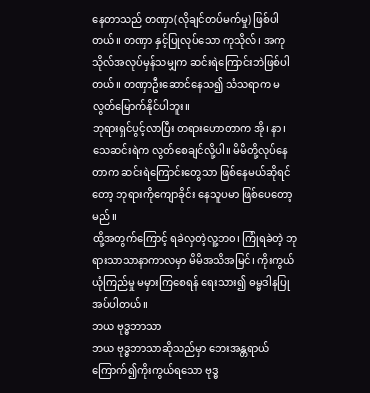နေတာသည် တဏှာ(လိုချင်တပ်မက်မှု) ဖြစ်ပါတယ်။ တဏှာ နှင့်ပြုလုပ်သော ကုသိုလ်၊ အကုသိုလ်အလုပ်မှန်သမျှက ဆင်းရဲကြောင်းဘဲဖြစ်ပါတယ်။ တဏှာဦးဆောင်နေသ၍ သံသရာက မလွတ်မြောက်နိုင်ပါဘူး။
ဘုရားရှင်ပွင့်လာပြီး တရားဟောတာက အို၊ နာ၊ သေဆင်းရဲက လွတ်စေချင်လို့ပါ။ မိမိတို့လုပ်နေတာက ဆင်းရဲကြောင်းတွေသာ ဖြစ်နေမယ်ဆိုရင်တော့ ဘုရားကိုကျောခိုင်း နေသူပမာ ဖြစ်ပေတော့မည်။
ထို့အတွက်ကြောင့် ရခဲလှတဲ့လူ့ဘ၀၊ ကြုံရခဲတဲ့ ဘုရားသာသာနာကာလမှာ မိမိအသိအမြင်၊ ကိုးကွယ် ယုံကြည်မှု မမှားကြစေရန် ရေးသား၍ ဓမ္မဒါနပြုအပ်ပါတယ်။
ဘယ ဗုဒ္ဓဘာသာ
ဘယ ဗုဒ္ဓဘာသာဆိုသည်မှာ ဘေးအန္တရာယ်ကြောက်၍ကိုးကွယ်ရသော ဗုဒ္ဓ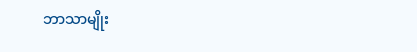ဘာသာမျိုး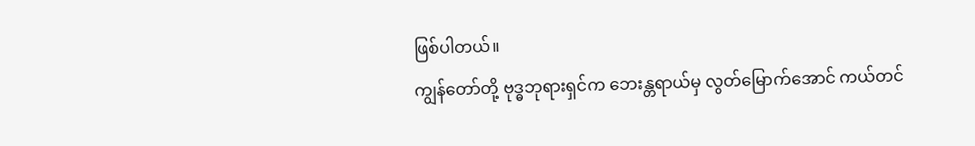ဖြစ်ပါတယ်။
ကျွန်တော်တို့ ဗုဒ္ဓဘုရားရှင်က ဘေးန္တရာယ်မှ လွတ်မြောက်အောင် ကယ်တင်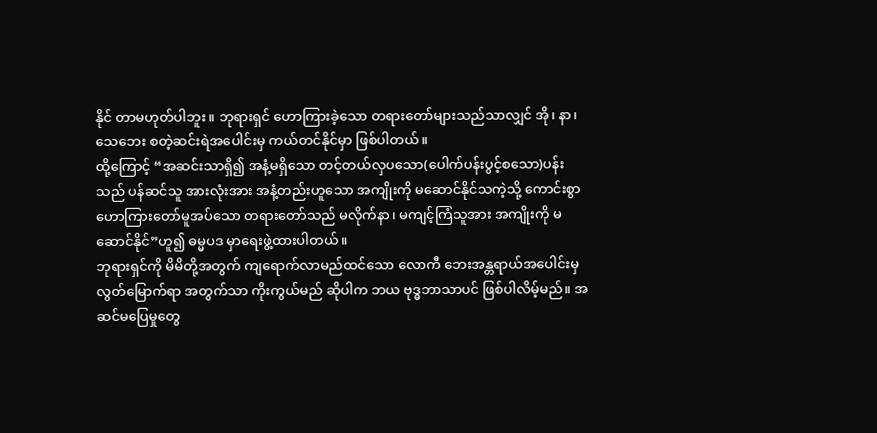နိုင် တာမဟုတ်ပါဘူး။ ဘုရားရှင် ဟောကြားခဲ့သော တရားတော်များသည်သာလျှင် အို၊ နာ၊ သေဘေး စတဲ့ဆင်းရဲအပေါင်းမှ ကယ်တင်နိုင်မှာ ဖြစ်ပါတယ်။
ထို့ကြောင့် “အဆင်းသာရှိ၍ အနံ့မရှိသော တင့်တယ်လှပသော(ပေါက်ပန်းပွင့်စသော)ပန်းသည် ပန်ဆင်သူ အားလုံးအား အနံ့တည်းဟူသော အကျိုးကို မဆောင်နိုင်သကဲ့သို့ ကောင်းစွာ ဟောကြားတော်မူအပ်သော တရားတော်သည် မလိုက်နာ၊ မကျင့်ကြံသူအား အကျိုးကို မဆောင်နိုင်”ဟူ၍ ဓမ္မပဒ မှာရေးဖွဲ့ထားပါတယ်။
ဘုရားရှင်ကို မိမိတို့အတွက် ကျရောက်လာမည်ထင်သော လောကီ ဘေးအန္တရာယ်အပေါင်းမှ လွတ်မြောက်ရာ အတွက်သာ ကိုးကွယ်မည် ဆိုပါက ဘယ ဗုဒ္ဓဘာသာပင် ဖြစ်ပါလိမ့်မည်။ အဆင်မပြေမှုတွေ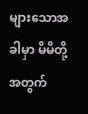များသောအခါမှာ မိမိတို့အတွက်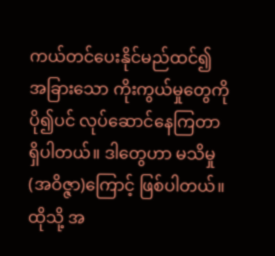ကယ်တင်ပေးနိုင်မည်ထင်၍ အခြားသော ကိုးကွယ်မှုတွေကို ပို၍ပင် လုပ်ဆောင်နေကြတာရှိပါတယ်။ ဒါတွေဟာ မသိမှု(အဝိဇ္ဇာ)ကြောင့် ဖြစ်ပါတယ်။ ထိုသို့ အ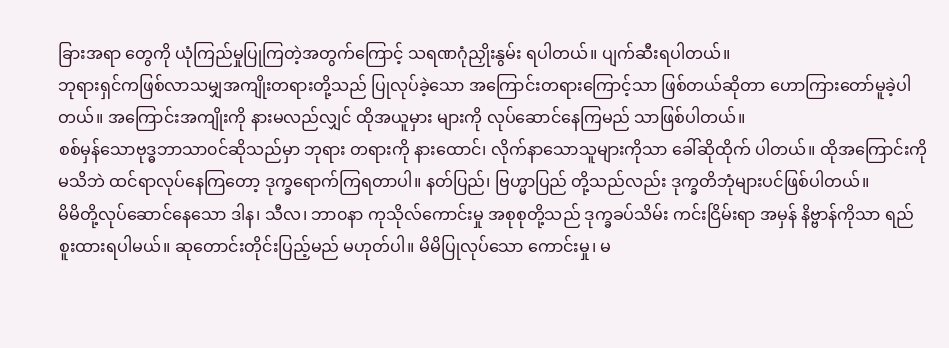ခြားအရာ တွေကို ယုံကြည်မှုပြုကြတဲ့အတွက်ကြောင့် သရဏဂုံညှိုးနွမ်း ရပါတယ်။ ပျက်ဆီးရပါတယ်။
ဘုရားရှင်ကဖြစ်လာသမျှအကျိုးတရားတို့သည် ပြုလုပ်ခဲ့သော အကြောင်းတရားကြောင့်သာ ဖြစ်တယ်ဆိုတာ ဟောကြားတော်မူခဲ့ပါတယ်။ အကြောင်းအကျိုးကို နားမလည်လျှင် ထိုအယူမှား များကို လုပ်ဆောင်နေကြမည် သာဖြစ်ပါတယ်။
စစ်မှန်သောဗုဒ္ဓဘာသာ၀င်ဆိုသည်မှာ ဘုရား တရားကို နားထောင်၊ လိုက်နာသောသူများကိုသာ ခေါ်ဆိုထိုက် ပါတယ်။ ထိုအကြောင်းကို မသိဘဲ ထင်ရာလုပ်နေကြတော့ ဒုက္ခရောက်ကြရတာပါ။ နတ်ပြည်၊ ဗြဟ္မာပြည် တို့သည်လည်း ဒုက္ခတိဘုံများပင်ဖြစ်ပါတယ်။
မိမိတို့လုပ်ဆောင်နေသော ဒါန၊ သီလ၊ ဘာ၀နာ ကုသိုလ်ကောင်းမှု အစုစုတို့သည် ဒုက္ခခပ်သိမ်း ကင်းငြိမ်းရာ အမှန် နိဗ္ဗာန်ကိုသာ ရည်စူးထားရပါမယ်။ ဆုတောင်းတိုင်းပြည့်မည် မဟုတ်ပါ။ မိမိပြုလုပ်သော ကောင်းမှု၊ မ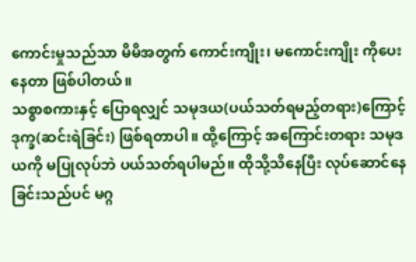ကောင်းမှုသည်သာ မိမိအတွက် ကောင်းကျိုး၊ မကောင်းကျိုး ကိုပေးနေတာ ဖြစ်ပါတယ်။
သစ္စာစကားနှင့် ပြောရလျှင် သမုဒယ(ပယ်သတ်ရမည့်တရား)ကြောင့် ဒုက္ခ(ဆင်းရဲခြင်း) ဖြစ်ရတာပါ။ ထို့ကြောင့် အကြောင်းတရား သမုဒယကို မပြုလုပ်ဘဲ ပယ်သတ်ရပါမည်။ ထိုသို့သိနေပြီး လုပ်ဆောင်နေခြင်းသည်ပင် မဂ္ဂ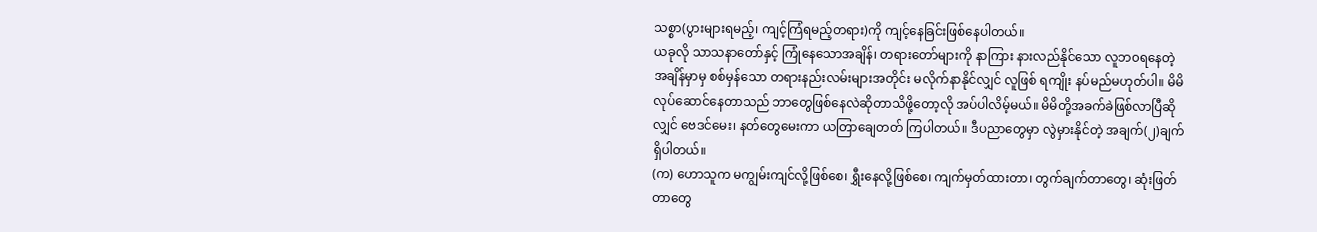သစ္စာ(ပွားများရမည့်၊ ကျင့်ကြံရမည့်တရား)ကို ကျင့်နေခြင်းဖြစ်နေပါတယ်။
ယခုလို သာသနာတော်နှင့် ကြုံနေသောအချိန်၊ တရားတော်များကို နာကြား နားလည်နိုင်သော လူဘ၀ရနေတဲ့ အချိန်မှာမှ စစ်မှန်သော တရားနည်းလမ်းများအတိုင်း မလိုက်နာနိုင်လျှင် လူဖြစ် ရကျိုး နပ်မည်မဟုတ်ပါ။ မိမိလုပ်ဆောင်နေတာသည် ဘာတွေဖြစ်နေလဲဆိုတာသိဖို့တော့လို အပ်ပါလိမ့်မယ်။ မိမိတို့အခက်ခဲဖြစ်လာပြီဆိုလျှင် ဗေဒင်မေး၊ နတ်တွေမေးကာ ယတြာချေတတ် ကြပါတယ်။ ဒီပညာတွေမှာ လွဲမှားနိုင်တဲ့ အချက်(၂)ချက်ရှိပါတယ်။
(က) ဟောသူက မကျွမ်းကျင်လို့ဖြစ်စေ၊ ရွှီးနေလို့ဖြစ်စေ၊ ကျက်မှတ်ထားတာ၊ တွက်ချက်တာတွေ၊ ဆုံးဖြတ်တာတွေ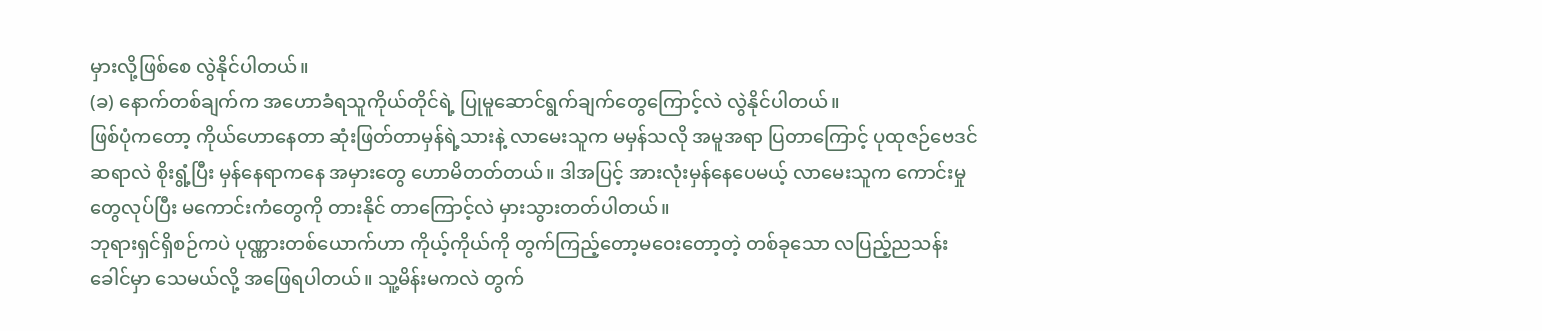မှားလို့ဖြစ်စေ လွဲနိုင်ပါတယ်။
(ခ) နောက်တစ်ချက်က အဟောခံရသူကိုယ်တိုင်ရဲ့ ပြုမူဆောင်ရွက်ချက်တွေကြောင့်လဲ လွဲနိုင်ပါတယ်။
ဖြစ်ပုံကတော့ ကိုယ်ဟောနေတာ ဆုံးဖြတ်တာမှန်ရဲ့သားနဲ့ လာမေးသူက မမှန်သလို အမူအရာ ပြတာကြောင့် ပုထုဇဉ်ဗေဒင်ဆရာလဲ စိုးရွံ့ပြီး မှန်နေရာကနေ အမှားတွေ ဟောမိတတ်တယ်။ ဒါအပြင့် အားလုံးမှန်နေပေမယ့် လာမေးသူက ကောင်းမှုတွေလုပ်ပြီး မကောင်းကံတွေကို တားနိုင် တာကြောင့်လဲ မှားသွားတတ်ပါတယ်။
ဘုရားရှင်ရှိစဉ်ကပဲ ပုဏ္ဏားတစ်ယောက်ဟာ ကိုယ့်ကိုယ်ကို တွက်ကြည့်တော့မဝေးတော့တဲ့ တစ်ခုသော လပြည့်ညသန်းခေါင်မှာ သေမယ်လို့ အဖြေရပါတယ်။ သူ့မိန်းမကလဲ တွက်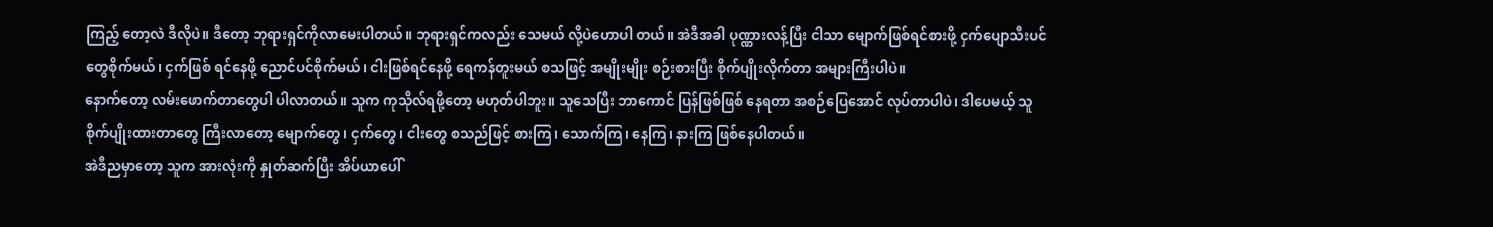ကြည့် တော့လဲ ဒီလိုပဲ။ ဒီတော့ ဘုရားရှင်ကိုလာမေးပါတယ်။ ဘုရားရှင်ကလည်း သေမယ် လို့ပဲဟောပါ တယ်။ အဲဒီအခါ ပုဏ္ဏားလန့်ပြီး ငါသာ မျောက်ဖြစ်ရင်စားဖို့ ငှက်ပျောသီးပင်တွေစိုက်မယ်၊ ငှက်ဖြစ် ရင်နေဖို့ ညောင်ပင်စိုက်မယ်၊ ငါးဖြစ်ရင်နေဖို့ ရေကန်တူးမယ် စသဖြင့် အမျိုးမျိုး စဉ်းစားပြီး စိုက်ပျိုးလိုက်တာ အများကြီးပါပဲ။
နောက်တော့ လမ်းဖောက်တာတွေပါ ပါလာတယ်။ သူက ကုသိုလ်ရဖို့တော့ မဟုတ်ပါဘူး။ သူသေပြီး ဘာကောင် ပြန်ဖြစ်ဖြစ် နေရတာ အစဉ်ပြေအောင် လုပ်တာပါပဲ၊ ဒါပေမယ့် သူစိုက်ပျိုးထားတာတွေ ကြီးလာတော့ မျောက်တွေ၊ ငှက်တွေ၊ ငါးတွေ စသည်ဖြင့် စားကြ၊ သောက်ကြ၊ နေကြ၊ နားကြ ဖြစ်နေပါတယ်။
အဲဒီညမှာတော့ သူက အားလုံးကို နှုတ်ဆက်ပြီး အိပ်ယာပေါ်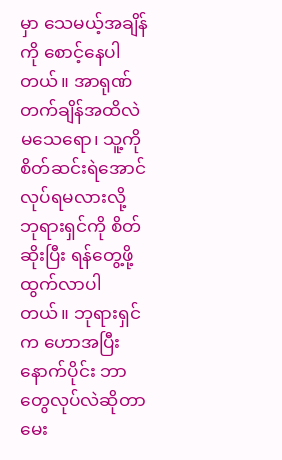မှာ သေမယ့်အချိန်ကို စောင့်နေပါတယ်။ အာရုဏ်တက်ချိန်အထိလဲ မသေရော၊ သူ့ကို စိတ်ဆင်းရဲအောင် လုပ်ရမလားလို့ ဘုရားရှင်ကို စိတ်ဆိုးပြီး ရန်တွေ့ဖို့ ထွက်လာပါတယ်။ ဘုရားရှင်က ဟောအပြီးနောက်ပိုင်း ဘာတွေလုပ်လဲဆိုတာ မေး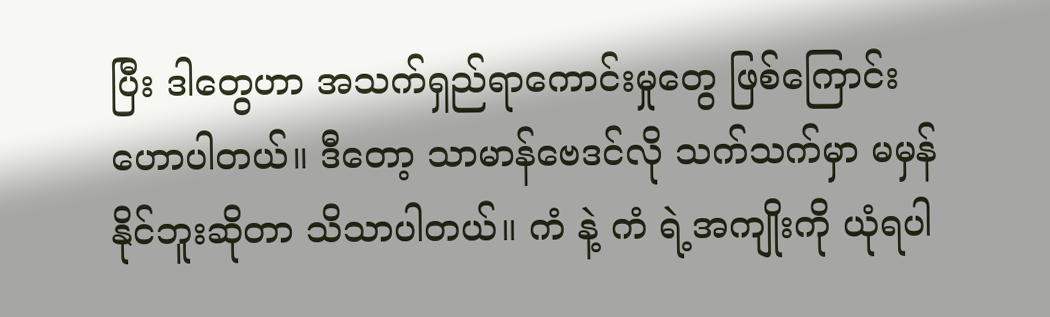ပြီး ဒါတွေဟာ အသက်ရှည်ရာကောင်းမှုတွေ ဖြစ်ကြောင်း ဟောပါတယ်။ ဒီတော့ သာမာန်ဗေဒင်လို သက်သက်မှာ မမှန်နိုင်ဘူးဆိုတာ သိသာပါတယ်။ ကံ နဲ့ ကံ ရဲ့အကျိုးကို ယုံရပါ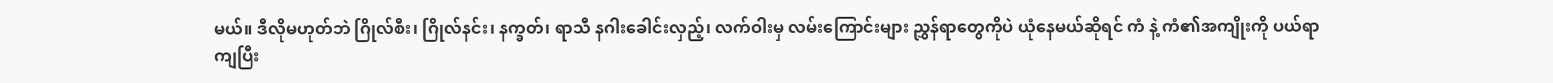မယ်။ ဒီလိုမဟုတ်ဘဲ ဂြိုလ်စီး၊ ဂြိုလ်နင်း၊ နက္ခတ်၊ ရာသီ နဂါးခေါင်းလှည့်၊ လက်ဝါးမှ လမ်းကြောင်းများ ညွှန်ရာတွေကိုပဲ ယုံနေမယ်ဆိုရင် ကံ နဲ့ ကံ၏အကျိုးကို ပယ်ရာကျပြီး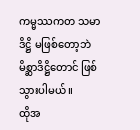ကမ္မဿကတ သမာဒိဋ္ဌိ မဖြစ်တော့ဘဲ မိစ္ဆာဒိဋ္ဌိတောင် ဖြစ်သွားပါမယ်။
ထိုအ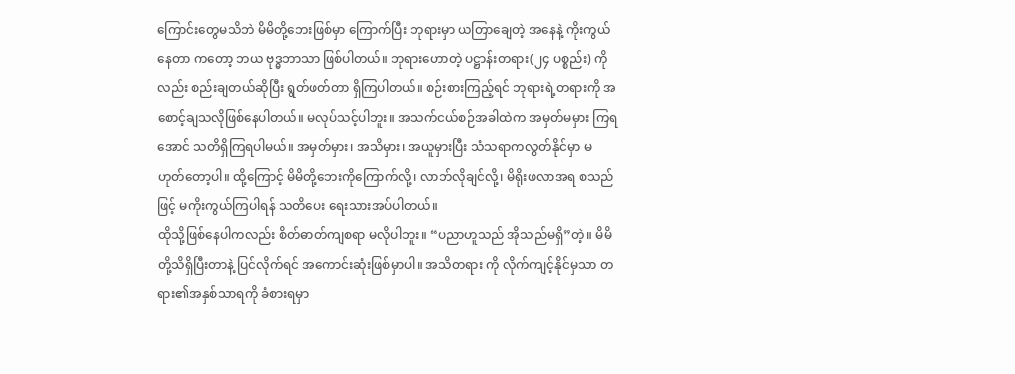ကြောင်းတွေမသိဘဲ မိမိတို့ဘေးဖြစ်မှာ ကြောက်ပြီး ဘုရားမှာ ယတြာချေတဲ့ အနေနဲ့ ကိုးကွယ်နေတာ ကတော့ ဘယ ဗုဒ္ဓဘာသာ ဖြစ်ပါတယ်။ ဘုရားဟောတဲ့ ပဋ္ဌာန်းတရား(၂၄ ပစ္စည်း) ကိုလည်း စည်းချတယ်ဆိုပြီး ရွတ်ဖတ်တာ ရှိကြပါတယ်။ စဉ်းစားကြည့်ရင် ဘုရားရဲ့တရားကို အစောင့်ချသလိုဖြစ်နေပါတယ်။ မလုပ်သင့်ပါဘူး။ အသက်ငယ်စဉ်အခါထဲက အမှတ်မမှား ကြရအောင် သတိရှိကြရပါမယ်။ အမှတ်မှား၊ အသိမှား၊ အယူမှားပြီး သံသရာကလွတ်နိုင်မှာ မဟုတ်တော့ပါ။ ထို့ကြောင့် မိမိတို့ဘေးကိုကြောက်လို့၊ လာဘ်လိုချင်လို့၊ မိရိုးဖလာအရ စသည်ဖြင့် မကိုးကွယ်ကြပါရန် သတိပေး ရေးသားအပ်ပါတယ်။
ထိုသို့ဖြစ်နေပါကလည်း စိတ်ဓာတ်ကျစရာ မလိုပါဘူး။ “ပညာဟူသည် အိုသည်မရှိ”တဲ့။ မိမိတို့သိရှိပြီးတာနဲ့ ပြင်လိုက်ရင် အကောင်းဆုံးဖြစ်မှာပါ။ အသိတရား ကို လိုက်ကျင့်နိုင်မှသာ တရား၏အနှစ်သာရကို ခံစားရမှာ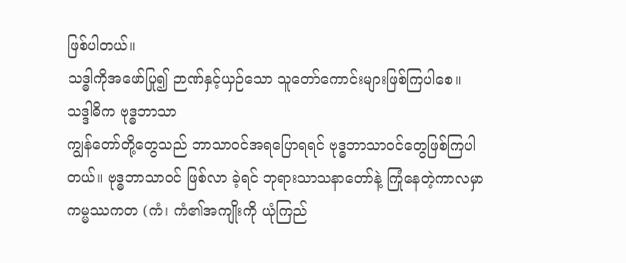ဖြစ်ပါတယ်။
သဒ္ဓါကိုအဖော်ပြု၍ ဉာဏ်နှင့်ယှဉ်သော သူတော်ကောင်းများဖြစ်ကြပါစေ။
သဒ္ဒါဓိက ဗုဒ္ဓဘာသာ
ကျွန်တော်တို့တွေသည် ဘာသာ၀င်အရပြောရရင် ဗုဒ္ဓဘာသာ၀င်တွေဖြစ်ကြပါတယ်။ ဗုဒ္ဓဘာသာ၀င် ဖြစ်လာ ခဲ့ရင် ဘုရားသာသနာတော်နဲ့ ကြုံနေတဲ့ကာလမှာ ကမ္မဿကတ (ကံ၊ ကံ၏အကျိုးကို ယုံကြည်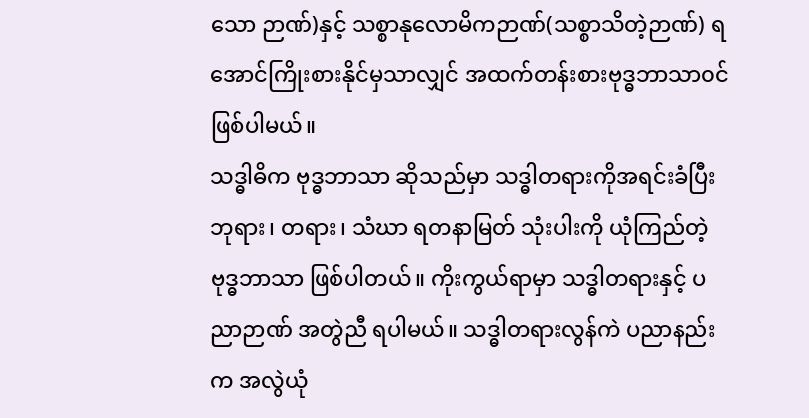သော ဉာဏ်)နှင့် သစ္စာနုလောမိကဉာဏ်(သစ္စာသိတဲ့ဉာဏ်) ရအောင်ကြိုးစားနိုင်မှသာလျှင် အထက်တန်းစားဗုဒ္ဓဘာသာ၀င် ဖြစ်ပါမယ်။
သဒ္ဓါဓိက ဗုဒ္ဓဘာသာ ဆိုသည်မှာ သဒ္ဓါတရားကိုအရင်းခံပြီး ဘုရား၊ တရား၊ သံဃာ ရတနာမြတ် သုံးပါးကို ယုံကြည်တဲ့ ဗုဒ္ဓဘာသာ ဖြစ်ပါတယ်။ ကိုးကွယ်ရာမှာ သဒ္ဓါတရားနှင့် ပညာဉာဏ် အတွဲညီ ရပါမယ်။ သဒ္ဓါတရားလွန်ကဲ ပညာနည်းက အလွဲယုံ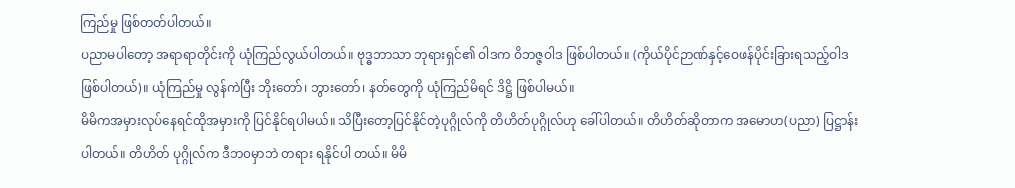ကြည်မှု ဖြစ်တတ်ပါတယ်။
ပညာမပါတော့ အရာရာတိုင်းကို ယုံကြည်လွယ်ပါတယ်။ ဗုဒ္ဓဘာသာ ဘုရားရှင်၏ ဝါဒက ဝိဘဇ္ဇဝါဒ ဖြစ်ပါတယ်။ (ကိုယ်ပိုင်ဉာဏ်နှင့်ဝေဖန်ပိုင်းခြားရသည့်ဝါဒ ဖြစ်ပါတယ်)။ ယုံကြည်မှု လွန်ကဲပြီး ဘိုးတော်၊ ဘွားတော်၊ နတ်တွေကို ယုံကြည်မိရင် ဒိဋ္ဌိ ဖြစ်ပါမယ်။
မိမိကအမှားလုပ်နေရင်ထိုအမှားကို ပြင်နိုင်ရပါမယ်။ သိပြီးတော့ပြင်နိုင်တဲ့ပုဂ္ဂိုလ်ကို တိဟိတ်ပုဂ္ဂိုလ်ဟု ခေါ်ပါတယ်။ တိဟိတ်ဆိုတာက အမောဟ(ပညာ) ပြဋ္ဌာန်းပါတယ်။ တိဟိတ် ပုဂ္ဂိုလ်က ဒီဘ၀မှာဘဲ တရား ရနိုင်ပါ တယ်။ မိမိ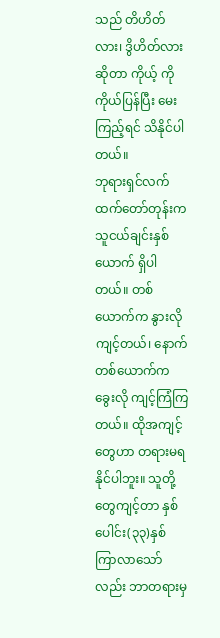သည် တိဟိတ်လား၊ ဒွိဟိတ်လားဆိုတာ ကိုယ့် ကိုကိုယ်ပြန်ပြီး မေးကြည့်ရင် သိနိုင်ပါတယ်။
ဘုရားရှင်လက်ထက်တော်တုန်းက သူငယ်ချင်းနှစ်ယောက် ရှိပါတယ်။ တစ်ယောက်က နွားလို ကျင့်တယ်၊ နောက်တစ်ယောက်က ခွေးလို ကျင့်ကြံကြတယ်။ ထိုအကျင့်တွေဟာ တရားမရနိုင်ပါဘူး။ သူတို့တွေကျင့်တာ နှစ်ပေါင်း(၃၃)နှစ် ကြာလာသော်လည်း ဘာတရားမှ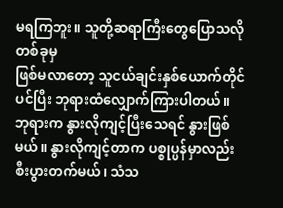မရကြဘူး။ သူတို့ဆရာကြီးတွေပြောသလို တစ်ခုမှ
ဖြစ်မလာတော့ သူငယ်ချင်းနှစ်ယောက်တိုင်ပင်ပြီး ဘုရားထံလျှောက်ကြားပါတယ်။
ဘုရားက နွားလိုကျင့်ပြီးသေရင် နွားဖြစ်မယ်။ နွားလိုကျင့်တာက ပစ္စုပ္ပန်မှာလည်း စီးပွားတက်မယ်၊ သံသ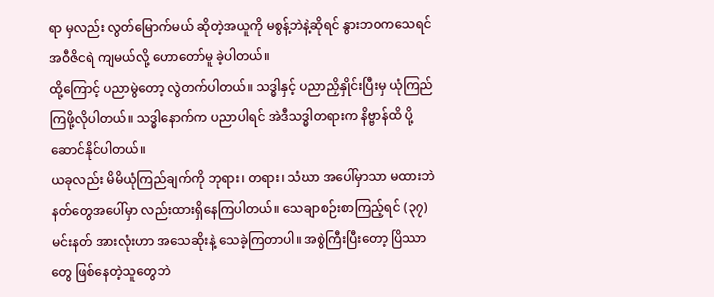ရာ မှလည်း လွတ်မြောက်မယ် ဆိုတဲ့အယူကို မစွန့်ဘဲနဲ့ဆိုရင် နွားဘ၀ကသေရင် အဝီဇိငရဲ ကျမယ်လို့ ဟောတော်မူ ခဲ့ပါတယ်။
ထို့ကြောင့် ပညာမွဲတော့ လွဲတက်ပါတယ်။ သဒ္ဓါနှင့် ပညာညှိနှိုင်းပြီးမှ ယုံကြည်ကြဖို့လိုပါတယ်။ သဒ္ဓါနောက်က ပညာပါရင် အဲဒီသဒ္ဓါတရားက နိဗ္ဗာန်ထိ ပို့ဆောင်နိုင်ပါတယ်။
ယခုလည်း မိမိယုံကြည်ချက်ကို ဘုရား၊ တရား၊ သံဃာ အပေါ်မှာသာ မထားဘဲ နတ်တွေအပေါ်မှာ လည်းထားရှိနေကြပါတယ်။ သေချာစဉ်းစာကြည့်ရင် (၃၇)မင်းနတ် အားလုံးဟာ အသေဆိုးနဲ့ သေခဲ့ကြတာပါ။ အစွဲကြီးပြီးတော့ ပြိဿာတွေ ဖြစ်နေတဲ့သူတွေဘဲ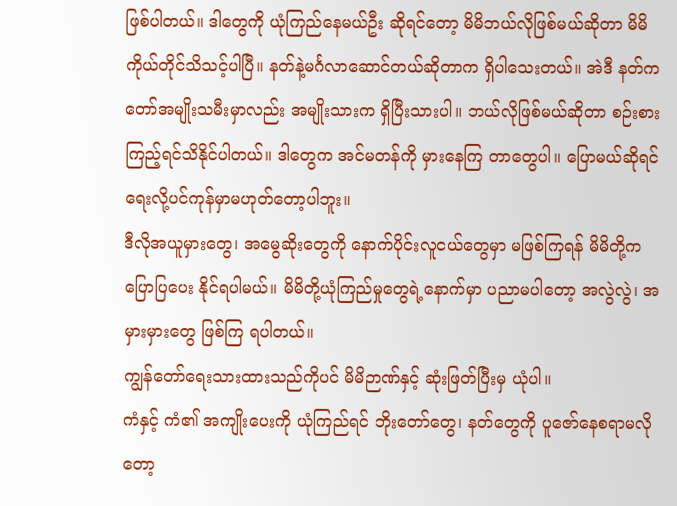ဖြစ်ပါတယ်။ ဒါတွေကို ယုံကြည်နေမယ်ဦး ဆိုရင်တော့ မိမိဘယ်လိုဖြစ်မယ်ဆိုတာ မိမိကိုယ်တိုင်သိသင့်ပါပြီ။ နတ်နဲ့မင်္ဂလာဆောင်တယ်ဆိုတာက ရှိပါသေးတယ်။ အဲဒီ နတ်ကတော်အမျိုးသမီးမှာလည်း အမျိုးသားက ရှိပြီးသားပါ။ ဘယ်လိုဖြစ်မယ်ဆိုတာ စဉ်းစားကြည့်ရင်သိနိုင်ပါတယ်။ ဒါတွေက အင်မတန်ကို မှားနေကြ တာတွေပါ။ ပြောမယ်ဆိုရင် ရေးလို့ပင်ကုန်မှာမဟုတ်တော့ပါဘူး။
ဒီလိုအယူမှားတွေ၊ အမွေဆိုးတွေကို နောက်ပိုင်းလူငယ်တွေမှာ မဖြစ်ကြရန် မိမိတို့က ပြောပြပေး နိုင်ရပါမယ်။ မိမိတို့ယုံကြည်မှုတွေရဲ့နောက်မှာ ပညာမပါတော့ အလွဲလွဲ၊ အမှားမှားတွေ ဖြစ်ကြ ရပါတယ်။
ကျွန်တော်ရေးသားထားသည်ကိုပင် မိမိဉာဏ်နှင့် ဆုံးဖြတ်ပြီးမှ ယုံပါ။
ကံနှင့် ကံ၏ အကျိုးပေးကို ယုံကြည်ရင် ဘိုးတော်တွေ၊ နတ်တွေကို ပူဇော်နေစရာမလိုတော့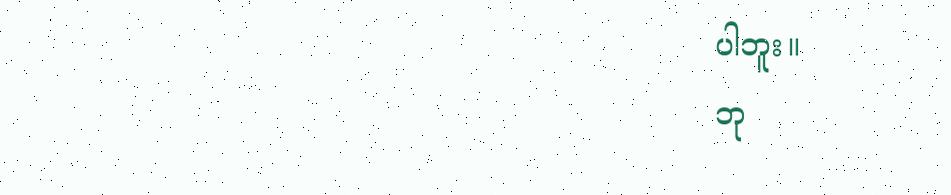ပါဘူး။
ဘု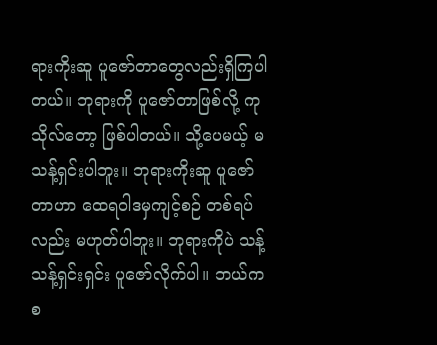ရားကိုးဆူ ပူဇော်တာတွေလည်းရှိကြပါတယ်။ ဘုရားကို ပူဇော်တာဖြစ်လို့ ကုသိုလ်တော့ ဖြစ်ပါတယ်။ သို့ပေမယ့် မသန့်ရှင်းပါဘူး။ ဘုရားကိုးဆူ ပူဇော်တာဟာ ထေရဝါဒမှကျင့်စဉ် တစ်ရပ်လည်း မဟုတ်ပါဘူး။ ဘုရားကိုပဲ သန့်သန့်ရှင်းရှင်း ပူဇော်လိုက်ပါ။ ဘယ်ကစ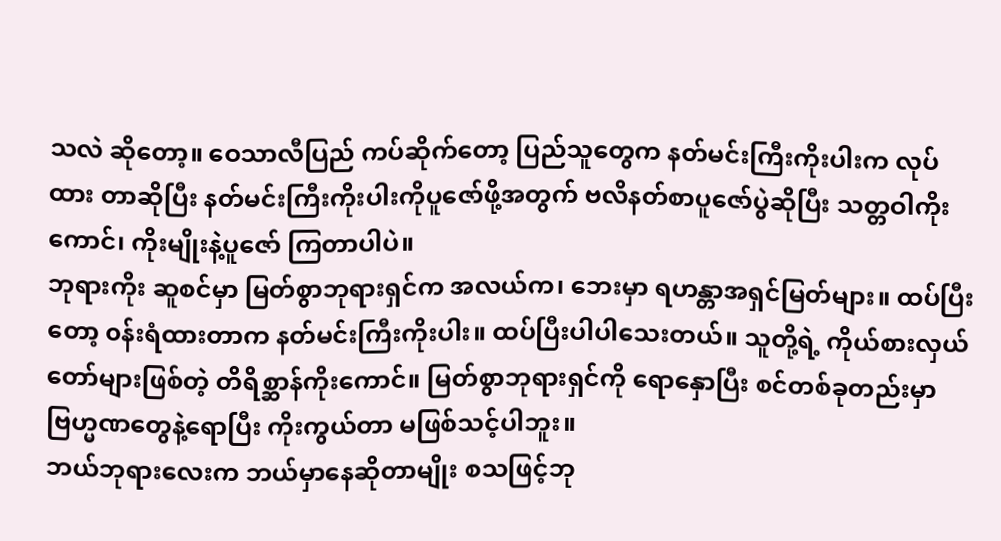သလဲ ဆိုတော့။ ဝေသာလီပြည် ကပ်ဆိုက်တော့ ပြည်သူတွေက နတ်မင်းကြီးကိုးပါးက လုပ်ထား တာဆိုပြီး နတ်မင်းကြီးကိုးပါးကိုပူဇော်ဖို့အတွက် ဗလိနတ်စာပူဇော်ပွဲဆိုပြီး သတ္တဝါကိုးကောင်၊ ကိုးမျိုးနဲ့ပူဇော် ကြတာပါပဲ။
ဘုရားကိုး ဆူစင်မှာ မြတ်စွာဘုရားရှင်က အလယ်က၊ ဘေးမှာ ရဟန္တာအရှင်မြတ်များ။ ထပ်ပြီးတော့ ၀န်းရံထားတာက နတ်မင်းကြီးကိုးပါး။ ထပ်ပြီးပါပါသေးတယ်။ သူတို့ရဲ့ ကိုယ်စားလှယ် တော်များဖြစ်တဲ့ တိရိစ္ဆာန်ကိုးကောင်။ မြတ်စွာဘုရားရှင်ကို ရောနှောပြီး စင်တစ်ခုတည်းမှာ ဗြဟ္မဏတွေနဲ့ရောပြီး ကိုးကွယ်တာ မဖြစ်သင့်ပါဘူး။
ဘယ်ဘုရားလေးက ဘယ်မှာနေဆိုတာမျိုး စသဖြင့်ဘု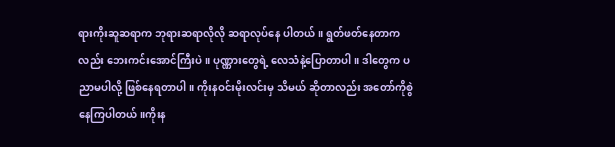ရားကိုးဆူဆရာက ဘုရားဆရာလိုလို ဆရာလုပ်နေ ပါတယ်။ ရွတ်ဖတ်နေတာကလည်း ဘေးကင်းအောင်ကြီးပဲ။ ပုဏ္ဏားတွေရဲ့ လေသံနဲ့ပြောတာပါ။ ဒါတွေက ပညာမပါလို့ ဖြစ်နေရတာပါ။ ကိုးနဝင်းမိုးလင်းမှ သိမယ် ဆိုတာလည်း အတော်ကိုစွဲနေကြပါတယ်။ကိုးန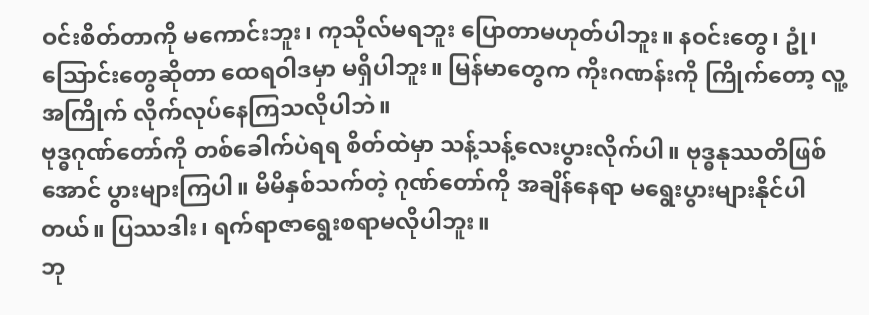ဝင်းစိတ်တာကို မကောင်းဘူး၊ ကုသိုလ်မရဘူး ပြောတာမဟုတ်ပါဘူး။ နဝင်းတွေ၊ ဥုံ၊ သြောင်းတွေဆိုတာ ထေရဝါဒမှာ မရှိပါဘူး။ မြန်မာတွေက ကိုးဂဏန်းကို ကြိုက်တော့ လူ့အကြိုက် လိုက်လုပ်နေကြသလိုပါဘဲ။
ဗုဒ္ဓဂုဏ်တော်ကို တစ်ခေါက်ပဲရရ စိတ်ထဲမှာ သန့်သန့်လေးပွားလိုက်ပါ။ ဗုဒ္ဓနုဿတိဖြစ်အောင် ပွားများကြပါ။ မိမိနှစ်သက်တဲ့ ဂုဏ်တော်ကို အချိန်နေရာ မရွေးပွားများနိုင်ပါတယ်။ ပြဿဒါး၊ ရက်ရာဇာရွေးစရာမလိုပါဘူး။
ဘု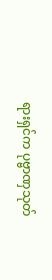ရားရှင်က ပုဗ္ဗာဏှသုတ်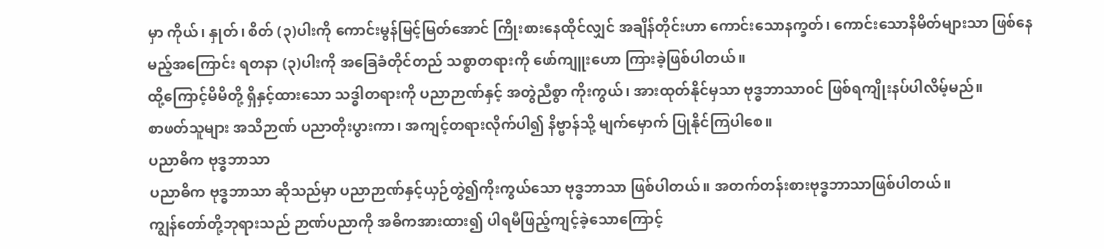မှာ ကိုယ်၊ နှုတ်၊ စိတ် (၃)ပါးကို ကောင်းမွန်မြင့်မြတ်အောင် ကြိုးစားနေထိုင်လျှင် အချိန်တိုင်းဟာ ကောင်းသောနက္ခတ်၊ ကောင်းသောနိမိတ်များသာ ဖြစ်နေ မည့်အကြောင်း ရတနာ (၃)ပါးကို အခြေခံတိုင်တည် သစ္စာတရားကို ဖော်ကျူးဟော ကြားခဲ့ဖြစ်ပါတယ်။
ထို့ကြောင့်မိမိတို့ ရှိနှင့်ထားသော သဒ္ဓါတရားကို ပညာဉာဏ်နှင့် အတွဲညီစွာ ကိုးကွယ်၊ အားထုတ်နိုင်မှသာ ဗုဒ္ဓဘာသာ၀င် ဖြစ်ရကျိုးနပ်ပါလိမ့်မည်။
စာဖတ်သူများ အသိဉာဏ် ပညာတိုးပွားကာ၊ အကျင့်တရားလိုက်ပါ၍ နိဗ္ဗာန်သို့ မျက်မှောက် ပြုနိုင်ကြပါစေ။
ပညာဓိက ဗုဒ္ဓဘာသာ
ပညာဓိက ဗုဒ္ဓဘာသာ ဆိုသည်မှာ ပညာဉာဏ်နှင့်ယှဉ်တွဲ၍ကိုးကွယ်သော ဗုဒ္ဓဘာသာ ဖြစ်ပါတယ်။ အတက်တန်းစားဗုဒ္ဓဘာသာဖြစ်ပါတယ်။
ကျွန်တော်တို့ဘုရားသည် ဉာဏ်ပညာကို အဓိကအားထား၍ ပါရမီဖြည့်ကျင့်ခဲ့သောကြောင့်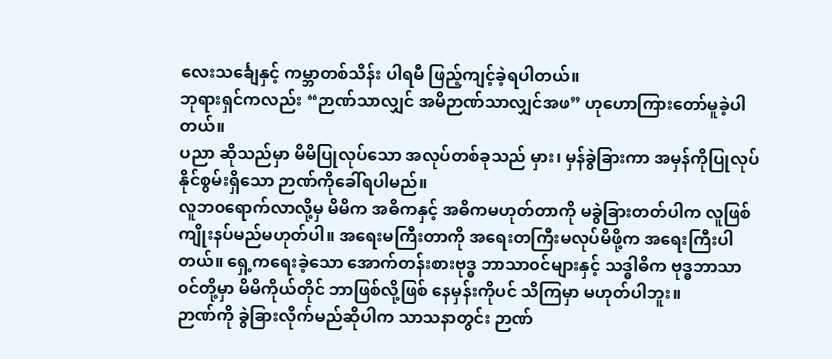လေးသင်္ချေနှင့် ကမ္ဘာတစ်သိန်း ပါရမီ ဖြည့်ကျင့်ခဲ့ရပါတယ်။
ဘုရားရှင်ကလည်း “ဉာဏ်သာလျှင် အမိဉာဏ်သာလျှင်အဖ” ဟုဟောကြားတော်မူခဲ့ပါတယ်။
ပညာ ဆိုသည်မှာ မိမိပြုလုပ်သော အလုပ်တစ်ခုသည် မှား၊ မှန်ခွဲခြားကာ အမှန်ကိုပြုလုပ်နိုင်စွမ်းရှိသော ဉာဏ်ကိုခေါ်ရပါမည်။
လူဘ၀ရောက်လာလို့မှ မိမိက အဓိကနှင့် အဓိကမဟုတ်တာကို မခွဲခြားတတ်ပါက လူဖြစ်ကျိုးနပ်မည်မဟုတ်ပါ။ အရေးမကြီးတာကို အရေးတကြီးမလုပ်မိဖို့က အရေးကြီးပါတယ်။ ရှေ့ကရေးခဲ့သော အောက်တန်းစားဗုဒ္ဓ ဘာသာ၀င်များနှင့် သဒ္ဓါဓိက ဗုဒ္ဓဘာသာ၀င်တို့မှာ မိမိကိုယ်တိုင် ဘာဖြစ်လို့ဖြစ် နေမှန်းကိုပင် သိကြမှာ မဟုတ်ပါဘူး။
ဉာဏ်ကို ခွဲခြားလိုက်မည်ဆိုပါက သာသနာတွင်း ဉာဏ်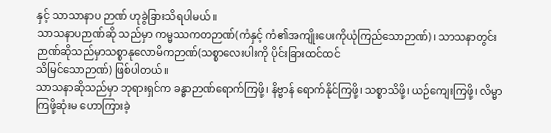နှင့် သာသာနာပ ဉာဏ် ဟုခွဲခြားသိရပါမယ်။
သာသနာပဉာဏ်ဆို သည်မှာ ကမ္မဿကတဉာဏ်(ကံနှင့် ကံ၏အကျိုးပေးကိုယုံကြည်သောဉာဏ်)၊ သာသနာတွင်းဉာဏ်ဆိုသည်မှာသစ္စာနုလောမိကဉာဏ်(သစ္စာလေးပါးကို ပိုင်းခြားထင်ထင်
သိမြင်သောဉာဏ်) ဖြစ်ပါတယ်။
သာသနာဆိုသည်မှာ ဘုရားရှင်က ခန္ဓာဉာဏ်ရောက်ကြဖို့၊ နိဗ္ဗာန် ရောက်နိုင်ကြဖို့၊ သစ္စာသိဖို့၊ ယဉ်ကျေးကြဖို့၊ လိမ္မာကြဖို့ဆုံးမ ဟောကြားခဲ့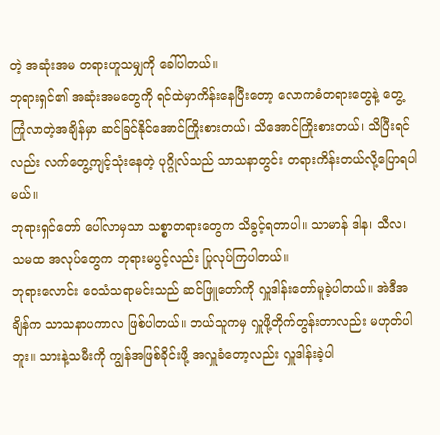တဲ့ အဆုံးအမ တရားဟူသမျှကို ခေါ်ပါတယ်။
ဘုရားရှင်၏ အဆုံးအမတွေကို ရင်ထဲမှာကိန်းနေပြီးတော့ လောကဓံတရားတွေနဲ့ တွေ့ကြုံလာတဲ့အချိန်မှာ ဆင်ခြင်နိုင်အောင်ကြိုးစားတယ်၊ သိအောင်ကြိုးစားတယ်၊ သိပြီးရင်လည်း လက်တွေ့ကျင့်သုံးနေတဲ့ ပုဂ္ဂိုလ်သည် သာသနာတွင်း တရားကိန်းတယ်လို့ပြောရပါမယ်။
ဘုရားရှင်တော် ပေါ်လာမှသာ သစ္စာတရားတွေက သိခွင့်ရတာပါ။ သာမာန် ဒါန၊ သီလ၊ သမထ အလုပ်တွေက ဘုရားမပွင့်လည်း ပြုလုပ်ကြပါတယ်။
ဘုရားလောင်း ဝေသံသရာမင်းသည် ဆင်ဖြူတော်ကို လှူဒါန်းတော်မူခဲ့ပါတယ်။ အဲဒီအချိန်က သာသနာပကာလ ဖြစ်ပါတယ်။ ဘယ်သူကမှ လှူဖို့တိုက်တွန်းတာလည်း မဟုတ်ပါဘူး။ သားနဲ့သမီးကို ကျွန်အဖြစ်ခိုင်းဖို့ အလှူခံတော့လည်း လှူဒါန်းခဲ့ပါ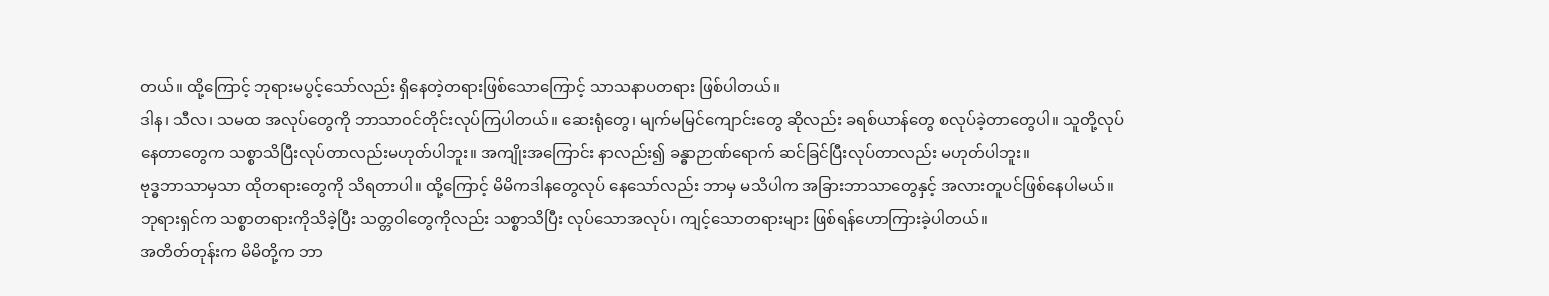တယ်။ ထို့ကြောင့် ဘုရားမပွင့်သော်လည်း ရှိနေတဲ့တရားဖြစ်သောကြောင့် သာသနာပတရား ဖြစ်ပါတယ်။
ဒါန၊ သီလ၊ သမထ အလုပ်တွေကို ဘာသာ၀င်တိုင်းလုပ်ကြပါတယ်။ ဆေးရုံတွေ၊ မျက်မမြင်ကျောင်းတွေ ဆိုလည်း ခရစ်ယာန်တွေ စလုပ်ခဲ့တာတွေပါ။ သူတို့လုပ်နေတာတွေက သစ္စာသိပြီးလုပ်တာလည်းမဟုတ်ပါဘူး။ အကျိုးအကြောင်း နာလည်း၍ ခန္ဓာဉာဏ်ရောက် ဆင်ခြင်ပြီးလုပ်တာလည်း မဟုတ်ပါဘူး။
ဗုဒ္ဓဘာသာမှသာ ထိုတရားတွေကို သိရတာပါ။ ထို့ကြောင့် မိမိကဒါနတွေလုပ် နေသော်လည်း ဘာမှ မသိပါက အခြားဘာသာတွေနှင့် အလားတူပင်ဖြစ်နေပါမယ်။
ဘုရားရှင်က သစ္စာတရားကိုသိခဲ့ပြီး သတ္တဝါတွေကိုလည်း သစ္စာသိပြီး လုပ်သောအလုပ်၊ ကျင့်သောတရားများ ဖြစ်ရန်ဟောကြားခဲ့ပါတယ်။
အတိတ်တုန်းက မိမိတို့က ဘာ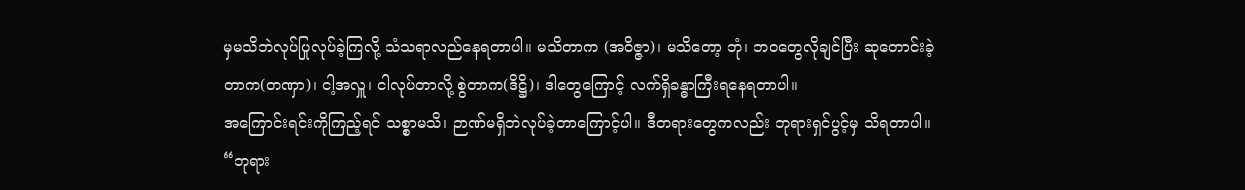မှမသိဘဲလုပ်ပြုလုပ်ခဲ့ကြလို့ သံသရာလည်နေရတာပါ။ မသိတာက (အဝိဇ္ဇာ)၊ မသိတော့ ဘုံ၊ ဘ၀တွေလိုချင်ပြီး ဆုတောင်းခဲ့တာက(တဏှာ)၊ ငါ့အလှူ၊ ငါလုပ်တာလို့ စွဲတာက(ဒိဋ္ဌိ)၊ ဒါတွေကြောင့် လက်ရှိခန္ဓာကြီးရနေရတာပါ။
အကြောင်းရင်းကိုကြည့်ရင် သစ္စာမသိ၊ ဉာဏ်မရှိဘဲလုပ်ခဲ့တာကြောင့်ပါ။ ဒီတရားတွေကလည်း ဘုရားရှင်ပွင့်မှ သိရတာပါ။
“ဘုရား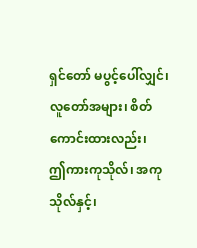ရှင်တော် မပွင့်ပေါ်လျှင်၊
လူတော်အများ၊ စိတ်ကောင်းထားလည်း၊
ဤကားကုသိုလ်၊ အကုသိုလ်နှင့်၊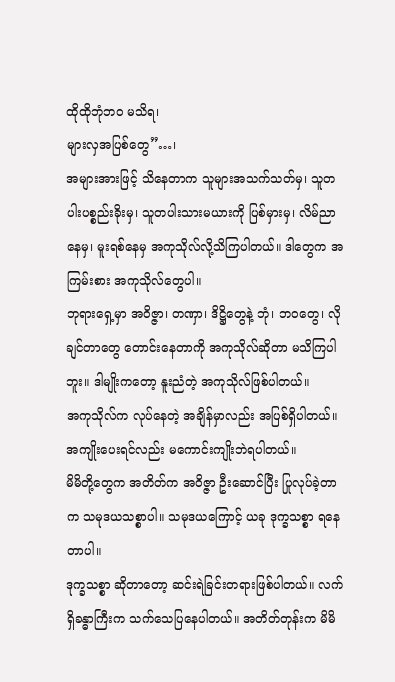ထိုထိုဘုံဘ၀ မသိရ၊
များလှအပြစ်တွေ”…၊
အများအားဖြင့် သိနေတာက သူများအသက်သတ်မှ၊ သူတပါးပစ္စည်းခိုးမှ၊ သူတပါးသားမယားကို ပြစ်မှားမှ၊ လိမ်ညာနေမှ၊ မူးရစ်နေမှ အကုသိုလ်လို့သိကြပါတယ်။ ဒါတွေက အကြမ်းစား အကုသိုလ်တွေပါ။
ဘုရားရှေ့မှာ အ၀ိဇ္ဇာ၊ တဏှာ၊ ဒိဋ္ဌိတွေနဲ့ ဘုံ၊ ဘ၀တွေ၊ လိုချင်တာတွေ တောင်းနေတာကို အကုသိုလ်ဆိုတာ မသိကြပါဘူး။ ဒါမျိုးကတော့ နူးညံတဲ့ အကုသိုလ်ဖြစ်ပါတယ်။
အကုသိုလ်က လုပ်နေတဲ့ အချိန်မှာလည်း အပြစ်ရှိပါတယ်။ အကျိုးပေးရင်လည်း မကောင်းကျိုးဘဲရပါတယ်။
မိမိတို့တွေက အတိတ်က အ၀ိဇ္ဇာ ဦးဆောင်ပြီး ပြုလုပ်ခဲ့တာက သမုဒယသစ္စာပါ။ သမုဒယကြောင့် ယခု ဒုက္ခသစ္စာ ရနေတာပါ။
ဒုက္ခသစ္စာ ဆိုတာတော့ ဆင်းရဲခြင်းတရားဖြစ်ပါတယ်။ လက်ရှိခန္ဓာကြီးက သက်သေပြနေပါတယ်။ အတိတ်တုန်းက မိမိ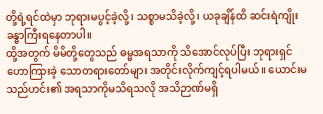တို့ရဲ့ရင်ထဲမှာ ဘုရားမပွင့်ခဲ့လို့၊ သစ္စာမသိခဲ့လို့၊ ယခုချိန်ထိ ဆင်းရဲကျိုး ခန္ဓာကြီးရနေတာပါ။
ထို့အတွက် မိမိတို့တွေသည် ဓမ္မအရသာကို သိအောင်လုပ်ပြီး ဘုရားရှင် ဟောကြားခဲ့ သောတရားတော်များ အတိုင်းလိုက်ကျင့်ရပါမယ်။ ယောင်းမသည်ဟင်း၏ အရသာကိုမသိရသလို အသိဉာဏ်မရှိ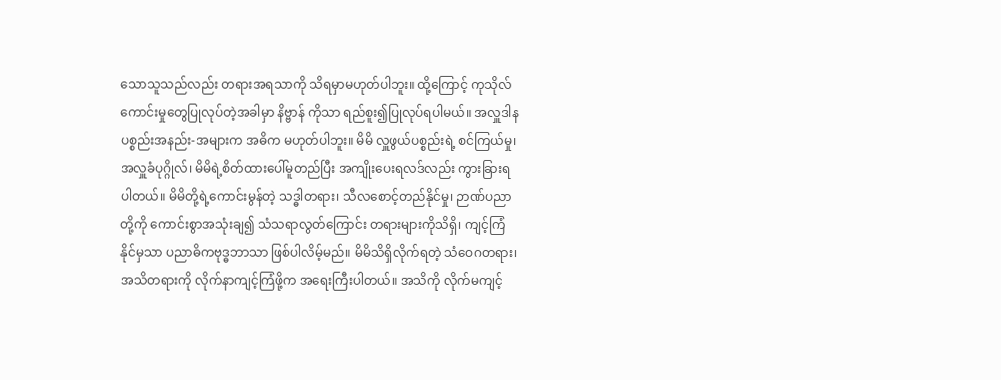သောသူသည်လည်း တရားအရသာကို သိရမှာမဟုတ်ပါဘူး။ ထို့ကြောင့် ကုသိုလ်ကောင်းမှုတွေပြုလုပ်တဲ့အခါမှာ နိဗ္ဗာန် ကိုသာ ရည်စူး၍ပြုလုပ်ရပါမယ်။ အလှူဒါန ပစ္စည်းအနည်း-အများက အဓိက မဟုတ်ပါဘူး။ မိမိ လှူဖွယ်ပစ္စည်းရဲ့ စင်ကြယ်မှု၊ အလှူခံပုဂ္ဂိုလ်၊ မိမိရဲ့စိတ်ထားပေါ်မူတည်ပြီး အကျိုးပေးရလဒ်လည်း ကွားခြားရပါတယ်။ မိမိတို့ရဲ့ကောင်းမွန်တဲ့ သဒ္ဓါတရား၊ သီလစောင့်တည်နိုင်မှု၊ ဉာဏ်ပညာတို့ကို ကောင်းစွာအသုံးချ၍ သံသရာလွတ်ကြောင်း တရားများကိုသိရှိ၊ ကျင့်ကြံနိုင်မှသာ ပညာဓိကဗုဒ္ဓဘာသာ ဖြစ်ပါလိမ့်မည်။ မိမိသိရှိလိုက်ရတဲ့ သံဝေဂတရား၊ အသိတရားကို လိုက်နာကျင့်ကြံဖို့က အရေးကြီးပါတယ်။ အသိကို လိုက်မကျင့်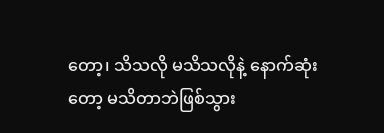တော့၊ သိသလို မသိသလိုနဲ့ နောက်ဆုံးတော့ မသိတာဘဲဖြစ်သွား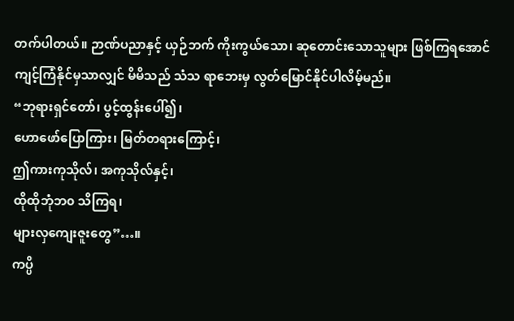တက်ပါတယ်။ ဉာဏ်ပညာနှင့် ယှဉ်ဘက် ကိုးကွယ်သော၊ ဆုတောင်းသောသူများ ဖြစ်ကြရအောင် ကျင့်ကြံနိုင်မှသာလျှင် မိမိသည် သံသ ရာဘေးမှ လွတ်မြောင်နိုင်ပါလိမ့်မည်။
“ဘုရားရှင်တော်၊ ပွင့်ထွန်းပေါ်၍၊
ဟောဖော်ပြောကြား၊ မြတ်တရားကြောင့်၊
ဤကားကုသိုလ်၊ အကုသိုလ်နှင့်၊
ထိုထိုဘုံဘ၀ သိကြရ၊
များလှကျေးဇူးတွေ”…။
ကပ္ပိ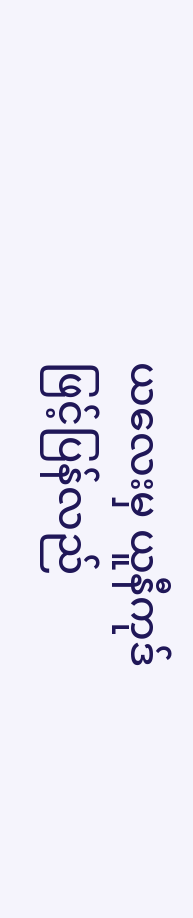ယလေးမှ ယူနီကုဒ် ဖြင့်ပြန်လည်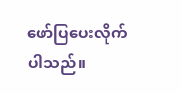ဖော်ပြပေးလိုက်ပါသည်။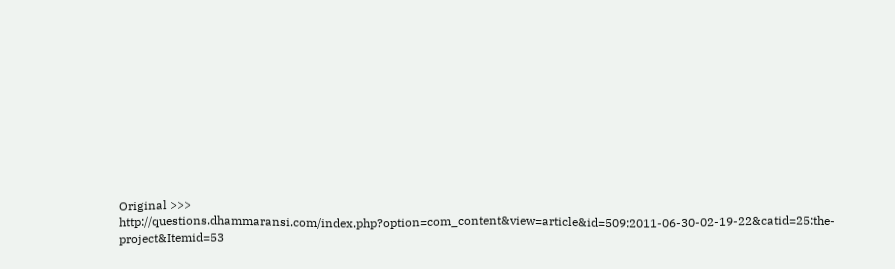Original >>> http://questions.dhammaransi.com/index.php?option=com_content&view=article&id=509:2011-06-30-02-19-22&catid=25:the-project&Itemid=53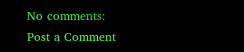No comments:
Post a Comment